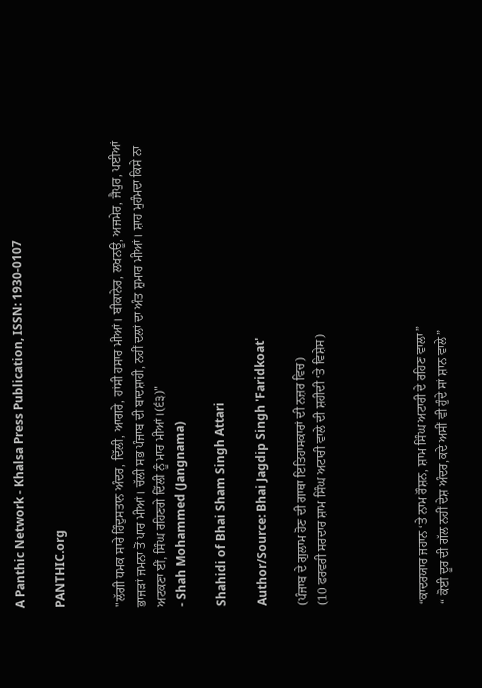A Panthic Network - Khalsa Press Publication, ISSN: 1930-0107

PANTHIC.org


"ਲੱਗੀ ਧਮਕ ਸਾਰੇ ਹਿੰਦੁਸਤਾਨ ਅੰਦਰ, ਦਿੱਲੀ, ਆਗਰੇ, ਹਾਂਸੀ ਹਸਾਰ ਮੀਆਂ। ਬੀਕਾਨੇਰ, ਲਖਨਊ, ਅਜਮੇਰ, ਜੈਪੁਰ, ਪਈਆਂ ਭਾਜੜਾਂ ਜਮਨਾ ਤੋਂ ਪਾਰ ਮੀਆਂ। ਚੱਲੀ ਸਭ ਪੰਜਾਬ ਦੀ ਬਾਦਸ਼ਾਹੀ, ਨਹੀਂ ਦਲਾਂ ਦਾ ਅੰਤ ਸ਼ੁਮਾਰ ਮੀਆਂ। ਸ਼ਾਹ ਮੁਹੰਮਦਾ ਕਿਸੇ ਨਾ ਅਟਕਣਾ ਈਂ, ਸਿੰਘ ਰਹਿਣਗੇ ਦਿੱਲੀ ਨੂੰ ਮਾਰ ਮੀਆਂ।(੬੩)"
- Shah Mohammed (Jangnama)

Shahidi of Bhai Sham Singh Attari

Author/Source: Bhai Jagdip Singh 'Faridkoat'

(ਪੰਜਾਬ ਦੇ ਗੁਲਾਮ ਹੋਣ ਦੀ ਗਾਥਾ ਇਤਿਹਾਸਕਾਰਾਂ ਦੀ ਨਜ਼ਰ ਵਿਚ)
(10 ਫਰਵਰੀ ਸਰਦਾਰ ਸ਼ਾਮ ਸਿੰਘ ਅਟਾਰੀ ਵਾਲੇ ਦੀ ਸ਼ਹੀਦੀ ‘ਤੇ ਵਿਸ਼ੇਸ)




“ਕਾਦਰਯਾਰ ਜਹਾਨ ‘ਤੇ ਨਾਮ ਰੌਸ਼ਨ, ਸ਼ਾਮ ਸਿੰਘ ਅਟਾਰੀ ਦੇ ਰਹਿਣ ਵਾਲਾ”
“ ਕੋਈ ਦੂਰ ਦੀ ਗੱਲ ਨਹੀਂ ਦੇਸ਼ ਅੰਦਰ,ਕਦੇ ਅਸੀਂ ਵੀ ਹੁੰਦੇ ਸਾਂ ਸ਼ਾਨ ਵਾਲੇ”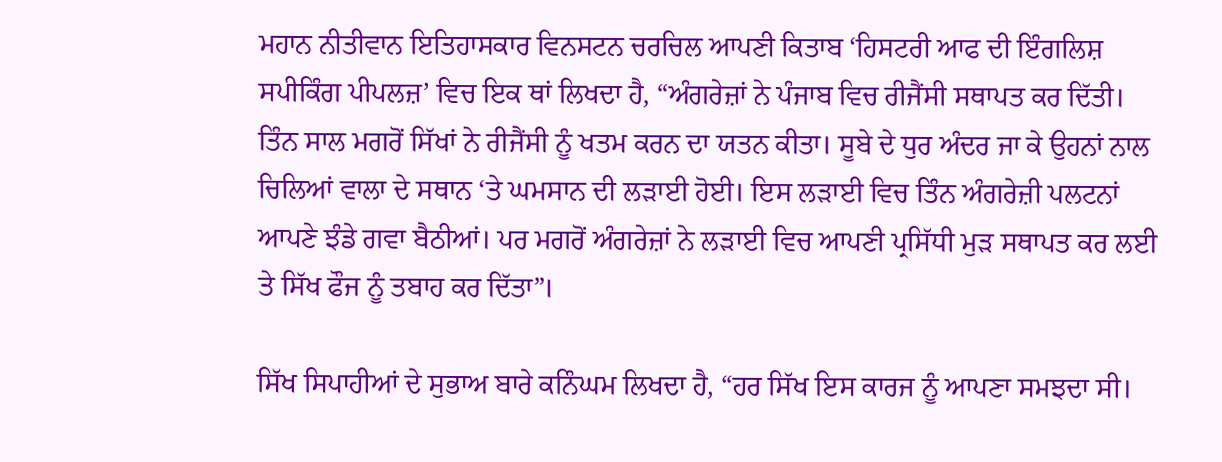ਮਹਾਨ ਨੀਤੀਵਾਨ ਇਤਿਹਾਸਕਾਰ ਵਿਨਸਟਨ ਚਰਚਿਲ ਆਪਣੀ ਕਿਤਾਬ ‘ਹਿਸਟਰੀ ਆਫ ਦੀ ਇੰਗਲਿਸ਼ ਸਪੀਕਿੰਗ ਪੀਪਲਜ਼’ ਵਿਚ ਇਕ ਥਾਂ ਲਿਖਦਾ ਹੈ, “ਅੰਗਰੇਜ਼ਾਂ ਨੇ ਪੰਜਾਬ ਵਿਚ ਰੀਜੈਂਸੀ ਸਥਾਪਤ ਕਰ ਦਿੱਤੀ। ਤਿੰਨ ਸਾਲ ਮਗਰੋਂ ਸਿੱਖਾਂ ਨੇ ਰੀਜੈਂਸੀ ਨੂੰ ਖਤਮ ਕਰਨ ਦਾ ਯਤਨ ਕੀਤਾ। ਸੂਬੇ ਦੇ ਧੁਰ ਅੰਦਰ ਜਾ ਕੇ ਉਹਨਾਂ ਨਾਲ ਚਿਲਿਆਂ ਵਾਲਾ ਦੇ ਸਥਾਨ ‘ਤੇ ਘਮਸਾਨ ਦੀ ਲੜਾਈ ਹੋਈ। ਇਸ ਲੜਾਈ ਵਿਚ ਤਿੰਨ ਅੰਗਰੇਜ਼ੀ ਪਲਟਨਾਂ ਆਪਣੇ ਝੰਡੇ ਗਵਾ ਬੈਠੀਆਂ। ਪਰ ਮਗਰੋਂ ਅੰਗਰੇਜ਼ਾਂ ਨੇ ਲੜਾਈ ਵਿਚ ਆਪਣੀ ਪ੍ਰਸਿੱਧੀ ਮੁੜ ਸਥਾਪਤ ਕਰ ਲਈ ਤੇ ਸਿੱਖ ਫੌਜ ਨੂੰ ਤਬਾਹ ਕਰ ਦਿੱਤਾ”।

ਸਿੱਖ ਸਿਪਾਹੀਆਂ ਦੇ ਸੁਭਾਅ ਬਾਰੇ ਕਨਿੰਘਮ ਲਿਖਦਾ ਹੈ, “ਹਰ ਸਿੱਖ ਇਸ ਕਾਰਜ ਨੂੰ ਆਪਣਾ ਸਮਝਦਾ ਸੀ।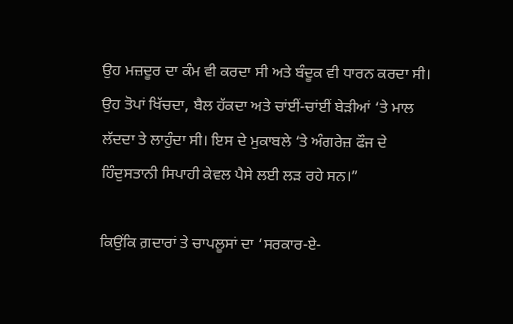ਉਹ ਮਜ਼ਦੂਰ ਦਾ ਕੰਮ ਵੀ ਕਰਦਾ ਸੀ ਅਤੇ ਬੰਦੂਕ ਵੀ ਧਾਰਨ ਕਰਦਾ ਸੀ। ਉਹ ਤੋਪਾਂ ਖਿੱਚਦਾ, ਬੈਲ ਹੱਕਦਾ ਅਤੇ ਚਾਂਈਂ-ਚਾਂਈਂ ਬੇੜੀਆਂ ‘ਤੇ ਮਾਲ ਲੱਦਦਾ ਤੇ ਲਾਹੁੰਦਾ ਸੀ। ਇਸ ਦੇ ਮੁਕਾਬਲੇ ‘ਤੇ ਅੰਗਰੇਜ਼ ਫੌਜ ਦੇ ਹਿੰਦੁਸਤਾਨੀ ਸਿਪਾਹੀ ਕੇਵਲ ਪੈਸੇ ਲਈ ਲੜ ਰਹੇ ਸਨ।”

ਕਿਉਂਕਿ ਗ਼ਦਾਰਾਂ ਤੇ ਚਾਪਲੂਸਾਂ ਦਾ ‘ਸਰਕਾਰ-ਏ-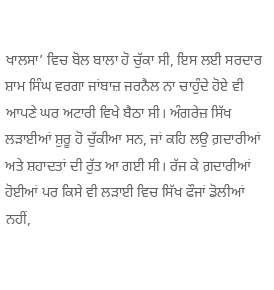ਖਾਲਸਾ’ ਵਿਚ ਬੋਲ ਬਾਲਾ ਹੋ ਚੁੱਕਾ ਸੀ, ਇਸ ਲਈ ਸਰਦਾਰ ਸ਼ਾਮ ਸਿੰਘ ਵਰਗਾ ਜਾਂਬਾਜ਼ ਜਰਨੈਲ ਨਾ ਚਾਹੁੰਦੇ ਹੋਏ ਵੀ ਆਪਣੇ ਘਰ ਅਟਾਰੀ ਵਿਖੇ ਬੈਠਾ ਸੀ। ਅੰਗਰੇਜ਼ ਸਿੱਖ ਲੜਾਈਆਂ ਸ਼ੁਰੂ ਹੋ ਚੁੱਕੀਆ ਸਨ, ਜਾਂ ਕਹਿ ਲਉ ਗ਼ਦਾਰੀਆਂ ਅਤੇ ਸ਼ਹਾਦਤਾਂ ਦੀ ਰੁੱਤ ਆ ਗਈ ਸੀ। ਰੱਜ ਕੇ ਗ਼ਦਾਰੀਆਂ ਹੋਈਆਂ ਪਰ ਕਿਸੇ ਵੀ ਲੜਾਈ ਵਿਚ ਸਿੱਖ ਫੌਜਾਂ ਡੋਲੀਆਂ ਨਹੀਂ,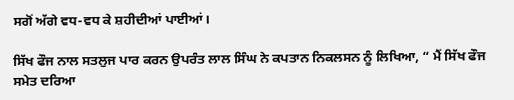ਸਗੋਂ ਅੱਗੇ ਵਧ-ਵਧ ਕੇ ਸ਼ਹੀਦੀਆਂ ਪਾਈਆਂ।

ਸਿੱਖ ਫੌਜ ਨਾਲ ਸਤਲੁਜ ਪਾਰ ਕਰਨ ਉਪਰੰਤ ਲਾਲ ਸਿੰਘ ਨੇ ਕਪਤਾਨ ਨਿਕਲਸਨ ਨੂੰ ਲਿਖਿਆ, “ ਮੈਂ ਸਿੱਖ ਫੌਜ ਸਮੇਤ ਦਰਿਆ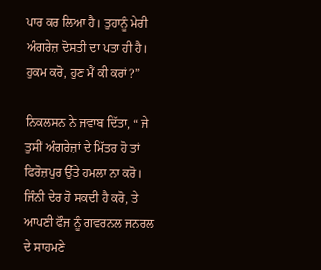ਪਾਰ ਕਰ ਲਿਆ ਹੈ। ਤੁਹਾਨੂੰ ਮੇਰੀ ਅੰਗਰੇਜ਼ ਦੋਸਤੀ ਦਾ ਪਤਾ ਹੀ ਹੈ। ਹੁਕਮ ਕਰੋ, ਹੁਣ ਮੈਂ ਕੀ ਕਰਾਂ?”

ਨਿਕਲਸਨ ਨੇ ਜਵਾਬ ਦਿੱਤਾ, “ ਜੇ ਤੁਸੀਂ ਅੰਗਰੇਜ਼ਾਂ ਦੇ ਮਿੱਤਰ ਹੋ ਤਾਂ ਫਿਰੋਜ਼ਪੁਰ ਉੱਤੇ ਹਮਲਾ ਨਾ ਕਰੋ। ਜਿੰਨੀ ਦੇਰ ਹੋ ਸਕਦੀ ਹੈ ਕਰੋ, ਤੇ ਆਪਣੀ ਫੌਜ ਨੂੰ ਗਵਰਨਲ ਜਨਰਲ ਦੇ ਸਾਹਮਣੇ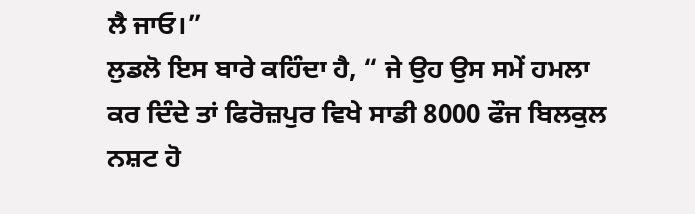ਲੈ ਜਾਓ।”
ਲੁਡਲੋ ਇਸ ਬਾਰੇ ਕਹਿੰਦਾ ਹੈ, “ ਜੇ ਉਹ ਉਸ ਸਮੇਂ ਹਮਲਾ ਕਰ ਦਿੰਦੇ ਤਾਂ ਫਿਰੋਜ਼ਪੁਰ ਵਿਖੇ ਸਾਡੀ 8000 ਫੌਜ ਬਿਲਕੁਲ ਨਸ਼ਟ ਹੋ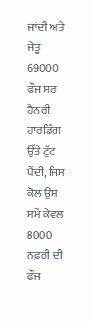ਜਾਂਦੀ ਅਤੇ ਜੇਤੂ 69000 ਫੌਜ ਸਰ ਹੈਨਰੀ ਹਾਰਡਿੰਗ ਉੱਤੇ ਟੁੱਟ ਪੈਂਦੀ, ਜਿਸ ਕੋਲ ਉਸ ਸਮੇਂ ਕੇਵਲ 8000 ਨਫ਼ਰੀ ਦੀ ਫੌਜ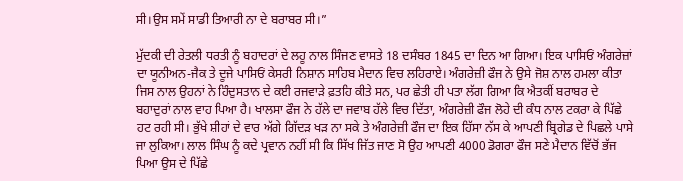ਸੀ।ਉਸ ਸਮੇਂ ਸਾਡੀ ਤਿਆਰੀ ਨਾ ਦੇ ਬਰਾਬਰ ਸੀ।”

ਮੁੱਦਕੀ ਦੀ ਰੇਤਲੀ ਧਰਤੀ ਨੂੰ ਬਹਾਦਰਾਂ ਦੇ ਲਹੂ ਨਾਲ ਸਿੰਜਣ ਵਾਸਤੇ 18 ਦਸੰਬਰ 1845 ਦਾ ਦਿਨ ਆ ਗਿਆ। ਇਕ ਪਾਸਿਓਂ ਅੰਗਰੇਜ਼ਾਂ ਦਾ ਯੂਨੀਅਨ-ਜੈਕ ਤੇ ਦੂਜੇ ਪਾਸਿਓਂ ਕੇਸਰੀ ਨਿਸ਼ਾਨ ਸਾਹਿਬ ਮੈਦਾਨ ਵਿਚ ਲਹਿਰਾਏ। ਅੰਗਰੇਜ਼ੀ ਫੌਜ ਨੇ ਉਸੇ ਜੋਸ਼ ਨਾਲ ਹਮਲਾ ਕੀਤਾ ਜਿਸ ਨਾਲ ਉਹਨਾਂ ਨੇ ਹਿੰਦੁਸਤਾਨ ਦੇ ਕਈ ਰਜਵਾੜੇ ਫ਼ਤਹਿ ਕੀਤੇ ਸਨ, ਪਰ ਛੇਤੀ ਹੀ ਪਤਾ ਲੱਗ ਗਿਆ ਕਿ ਐਤਕੀਂ ਬਰਾਬਰ ਦੇ ਬਹਾਦੁਰਾਂ ਨਾਲ ਵਾਹ ਪਿਆ ਹੈ। ਖਾਲਸਾ ਫੌਜ ਨੇ ਹੱਲੇ ਦਾ ਜਵਾਬ ਹੱਲੇ ਵਿਚ ਦਿੱਤਾ, ਅੰਗਰੇਜ਼ੀ ਫੌਜ ਲੋਹੇ ਦੀ ਕੰਧ ਨਾਲ ਟਕਰਾ ਕੇ ਪਿੱਛੇ ਹਟ ਰਹੀ ਸੀ। ਭੁੱਖੇ ਸ਼ੀਹਾਂ ਦੇ ਵਾਰ ਅੱਗੇ ਗਿੱਦੜ ਖੜ ਨਾ ਸਕੇ ਤੇ ਅੰਗਰੇਜ਼ੀ ਫੌਜ ਦਾ ਇਕ ਹਿੱਸਾ ਨੱਸ ਕੇ ਆਪਣੀ ਬ੍ਰਿਗੇਡ ਦੇ ਪਿਛਲੇ ਪਾਸੇ ਜਾ ਲੁਕਿਆ। ਲਾਲ ਸਿੰਘ ਨੂੰ ਕਦੇ ਪ੍ਰਵਾਨ ਨਹੀਂ ਸੀ ਕਿ ਸਿੱਖ ਜਿੱਤ ਜਾਣ ਸੋ ਉਹ ਆਪਣੀ 4000 ਡੋਗਰਾ ਫੌਜ ਸਣੇ ਮੈਦਾਨ ਵਿੱਚੋਂ ਭੱਜ ਪਿਆ ਉਸ ਦੇ ਪਿੱਛੇ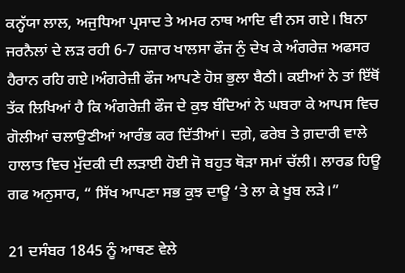ਕਨ੍ਹੱਯਾ ਲਾਲ, ਅਜੁਧਿਆ ਪ੍ਰਸਾਦ ਤੇ ਅਮਰ ਨਾਥ ਆਦਿ ਵੀ ਨਸ ਗਏ। ਬਿਨਾ ਜਰਨੈਲਾਂ ਦੇ ਲੜ ਰਹੀ 6-7 ਹਜ਼ਾਰ ਖਾਲਸਾ ਫੌਜ ਨੁੰ ਦੇਖ ਕੇ ਅੰਗਰੇਜ਼ ਅਫਸਰ ਹੈਰਾਨ ਰਹਿ ਗਏ।ਅੰਗਰੇਜ਼ੀ ਫੌਜ ਆਪਣੇ ਹੋਸ਼ ਭੁਲਾ ਬੈਠੀ। ਕਈਆਂ ਨੇ ਤਾਂ ਇੱਥੋਂ ਤੱਕ ਲਿਖਿਆਂ ਹੈ ਕਿ ਅੰਗਰੇਜ਼ੀ ਫੌਜ ਦੇ ਕੁਝ ਬੰਦਿਆਂ ਨੇ ਘਬਰਾ ਕੇ ਆਪਸ ਵਿਚ ਗੋਲੀਆਂ ਚਲਾਉਣੀਆਂ ਆਰੰਭ ਕਰ ਦਿੱਤੀਆਂ। ਦਗ਼ੇ, ਫਰੇਬ ਤੇ ਗ਼ਦਾਰੀ ਵਾਲੇ ਹਾਲਾਤ ਵਿਚ ਮੁੱਦਕੀ ਦੀ ਲੜਾਈ ਹੋਈ ਜੋ ਬਹੁਤ ਥੋੜਾ ਸਮਾਂ ਚੱਲੀ। ਲਾਰਡ ਹਿਊ ਗਫ ਅਨੁਸਾਰ, “ ਸਿੱਖ ਆਪਣਾ ਸਭ ਕੁਝ ਦਾਊ ‘ਤੇ ਲਾ ਕੇ ਖੂਬ ਲੜੇ।”

21 ਦਸੰਬਰ 1845 ਨੂੰ ਆਥਣ ਵੇਲੇ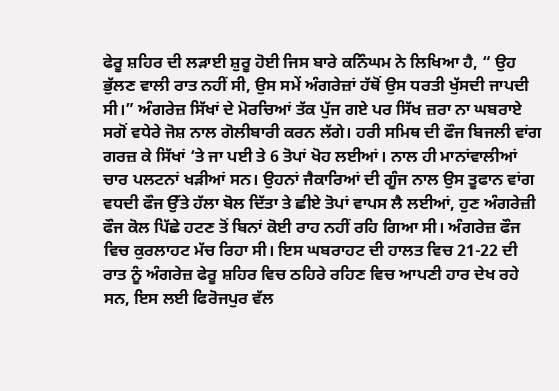ਫੇਰੂ ਸ਼ਹਿਰ ਦੀ ਲੜਾਈ ਸ਼ੁਰੂ ਹੋਈ ਜਿਸ ਬਾਰੇ ਕਨਿੰਘਮ ਨੇ ਲਿਖਿਆ ਹੈ, “ ਉਹ ਭੁੱਲਣ ਵਾਲੀ ਰਾਤ ਨਹੀਂ ਸੀ, ਉਸ ਸਮੇਂ ਅੰਗਰੇਜ਼ਾਂ ਹੱਥੋਂ ਉਸ ਧਰਤੀ ਖੁੱਸਦੀ ਜਾਪਦੀ ਸੀ।” ਅੰਗਰੇਜ਼ ਸਿੱਖਾਂ ਦੇ ਮੋਰਚਿਆਂ ਤੱਕ ਪੁੱਜ ਗਏ ਪਰ ਸਿੱਖ ਜ਼ਰਾ ਨਾ ਘਬਰਾਏ ਸਗੋਂ ਵਧੇਰੇ ਜੋਸ਼ ਨਾਲ ਗੋਲੀਬਾਰੀ ਕਰਨ ਲੱਗੇ। ਹਰੀ ਸਮਿਥ ਦੀ ਫੌਜ ਬਿਜਲੀ ਵਾਂਗ ਗਰਜ਼ ਕੇ ਸਿੱਖਾਂ ‘ਤੇ ਜਾ ਪਈ ਤੇ 6 ਤੋਪਾਂ ਖੋਹ ਲਈਆਂ। ਨਾਲ ਹੀ ਮਾਨਾਂਵਾਲੀਆਂ ਚਾਰ ਪਲਟਨਾਂ ਖੜੀਆਂ ਸਨ। ਉਹਨਾਂ ਜੈਕਾਰਿਆਂ ਦੀ ਗੂੰਜ ਨਾਲ ਉਸ ਤੂਫਾਨ ਵਾਂਗ ਵਧਦੀ ਫੌਜ ਉੱਤੇ ਹੱਲਾ ਬੋਲ ਦਿੱਤਾ ਤੇ ਛੀਏ ਤੋਪਾਂ ਵਾਪਸ ਲੈ ਲਈਆਂ, ਹੁਣ ਅੰਗਰੇਜ਼ੀ ਫੌਜ ਕੋਲ ਪਿੱਛੇ ਹਟਣ ਤੋਂ ਬਿਨਾਂ ਕੋਈ ਰਾਹ ਨਹੀਂ ਰਹਿ ਗਿਆ ਸੀ। ਅੰਗਰੇਜ਼ ਫੌਜ ਵਿਚ ਕੁਰਲਾਹਟ ਮੱਚ ਰਿਹਾ ਸੀ। ਇਸ ਘਬਰਾਹਟ ਦੀ ਹਾਲਤ ਵਿਚ 21-22 ਦੀ ਰਾਤ ਨੂੰ ਅੰਗਰੇਜ਼ ਫੇਰੂ ਸ਼ਹਿਰ ਵਿਚ ਠਹਿਰੇ ਰਹਿਣ ਵਿਚ ਆਪਣੀ ਹਾਰ ਦੇਖ ਰਹੇ ਸਨ, ਇਸ ਲਈ ਫਿਰੋਜਪੁਰ ਵੱਲ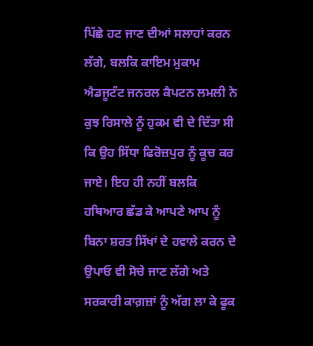ਪਿੱਛੇ ਹਟ ਜਾਣ ਦੀਆਂ ਸਲਾਹਾਂ ਕਰਨ ਲੱਗੇ, ਬਲਕਿ ਕਾਇਮ ਮੁਕਾਮ ਐਡਜੂਟੰਟ ਜਨਰਲ ਕੈਪਟਨ ਲਮਲੀ ਨੇ ਕੁਝ ਰਿਸਾਲੇ ਨੂੰ ਹੁਕਮ ਵੀ ਦੇ ਦਿੱਤਾ ਸੀ ਕਿ ਉਹ ਸਿੱਧਾ ਫਿਰੋਜ਼ਪੁਰ ਨੂੰ ਕੂਚ ਕਰ ਜਾਏ। ਇਹ ਹੀ ਨਹੀਂ ਬਲਕਿ ਹਥਿਆਰ ਛੱਡ ਕੇ ਆਪਣੇ ਆਪ ਨੂੰ ਬਿਨਾ ਸ਼ਰਤ ਸਿੱਖਾਂ ਦੇ ਹਵਾਲੇ ਕਰਨ ਦੇ ਉਪਾਓ ਵੀ ਸੋਚੇ ਜਾਣ ਲੱਗੇ ਅਤੇ ਸਰਕਾਰੀ ਕਾਗ਼ਜ਼ਾਂ ਨੂੰ ਅੱਗ ਲਾ ਕੇ ਫੂਕ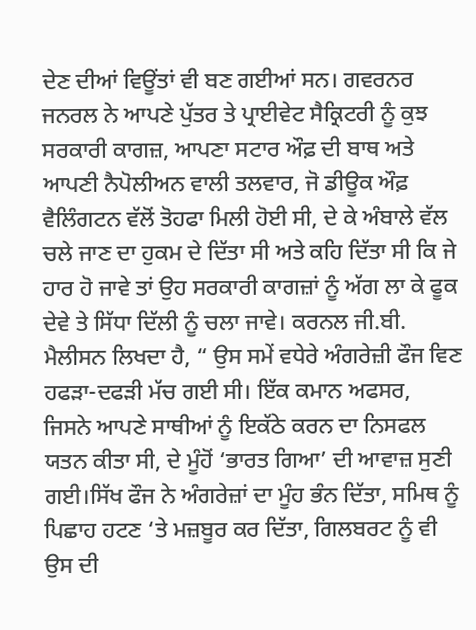ਦੇਣ ਦੀਆਂ ਵਿਊਂਤਾਂ ਵੀ ਬਣ ਗਈਆਂ ਸਨ। ਗਵਰਨਰ ਜਨਰਲ ਨੇ ਆਪਣੇ ਪੁੱਤਰ ਤੇ ਪ੍ਰਾਈਵੇਟ ਸੈਕ੍ਰਿਟਰੀ ਨੂੰ ਕੁਝ ਸਰਕਾਰੀ ਕਾਗਜ਼, ਆਪਣਾ ਸਟਾਰ ਔਫ਼ ਦੀ ਬਾਥ ਅਤੇ ਆਪਣੀ ਨੈਪੋਲੀਅਨ ਵਾਲੀ ਤਲਵਾਰ, ਜੋ ਡੀਊਕ ਔਫ਼ ਵੈਲਿੰਗਟਨ ਵੱਲੋਂ ਤੋਹਫਾ ਮਿਲੀ ਹੋਈ ਸੀ, ਦੇ ਕੇ ਅੰਬਾਲੇ ਵੱਲ ਚਲੇ ਜਾਣ ਦਾ ਹੁਕਮ ਦੇ ਦਿੱਤਾ ਸੀ ਅਤੇ ਕਹਿ ਦਿੱਤਾ ਸੀ ਕਿ ਜੇ ਹਾਰ ਹੋ ਜਾਵੇ ਤਾਂ ਉਹ ਸਰਕਾਰੀ ਕਾਗਜ਼ਾਂ ਨੂੰ ਅੱਗ ਲਾ ਕੇ ਫੂਕ ਦੇਵੇ ਤੇ ਸਿੱਧਾ ਦਿੱਲੀ ਨੂੰ ਚਲਾ ਜਾਵੇ। ਕਰਨਲ ਜੀ.ਬੀ. ਮੈਲੀਸਨ ਲਿਖਦਾ ਹੈ, “ ਉਸ ਸਮੇਂ ਵਧੇਰੇ ਅੰਗਰੇਜ਼ੀ ਫੌਜ ਵਿਣ ਹਫੜਾ-ਦਫੜੀ ਮੱਚ ਗਈ ਸੀ। ਇੱਕ ਕਮਾਨ ਅਫਸਰ, ਜਿਸਨੇ ਆਪਣੇ ਸਾਥੀਆਂ ਨੂੰ ਇਕੱਠੇ ਕਰਨ ਦਾ ਨਿਸਫਲ ਯਤਨ ਕੀਤਾ ਸੀ, ਦੇ ਮੂੰਹੋਂ ‘ਭਾਰਤ ਗਿਆ’ ਦੀ ਆਵਾਜ਼ ਸੁਣੀ ਗਈ।ਸਿੱਖ ਫੌਜ ਨੇ ਅੰਗਰੇਜ਼ਾਂ ਦਾ ਮੂੰਹ ਭੰਨ ਦਿੱਤਾ, ਸਮਿਥ ਨੂੰ ਪਿਛਾਹ ਹਟਣ ‘ਤੇ ਮਜ਼ਬੂਰ ਕਰ ਦਿੱਤਾ, ਗਿਲਬਰਟ ਨੂੰ ਵੀ ਉਸ ਦੀ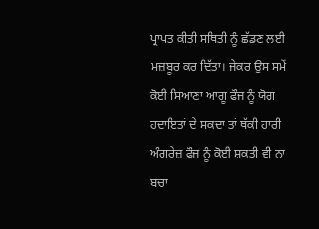ਪ੍ਰਾਪਤ ਕੀਤੀ ਸਥਿਤੀ ਨੂੰ ਛੱਡਣ ਲਈ ਮਜ਼ਬੂਰ ਕਰ ਦਿੱਤਾ। ਜੇਕਰ ਉਸ ਸਮੇਂ ਕੋਈ ਸਿਆਣਾ ਆਗੂ ਫੌਜ ਨੂੰ ਯੋਗ ਹਦਾਇਤਾਂ ਦੇ ਸਕਦਾ ਤਾਂ ਥੱਕੀ ਹਾਰੀ ਅੰਗਰੇਜ਼ ਫੌਜ ਨੂੰ ਕੋਈ ਸ਼ਕਤੀ ਵੀ ਨਾ ਬਚਾ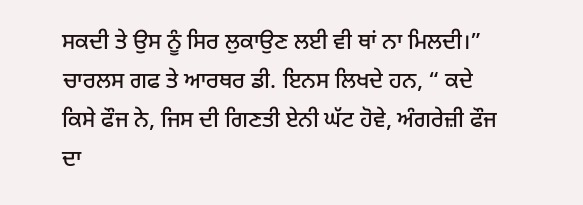ਸਕਦੀ ਤੇ ਉਸ ਨੂੰ ਸਿਰ ਲੁਕਾਉਣ ਲਈ ਵੀ ਥਾਂ ਨਾ ਮਿਲਦੀ।” ਚਾਰਲਸ ਗਫ ਤੇ ਆਰਥਰ ਡੀ. ਇਨਸ ਲਿਖਦੇ ਹਨ, “ ਕਦੇ ਕਿਸੇ ਫੌਜ ਨੇ, ਜਿਸ ਦੀ ਗਿਣਤੀ ਏਨੀ ਘੱਟ ਹੋਵੇ, ਅੰਗਰੇਜ਼ੀ ਫੌਜ ਦਾ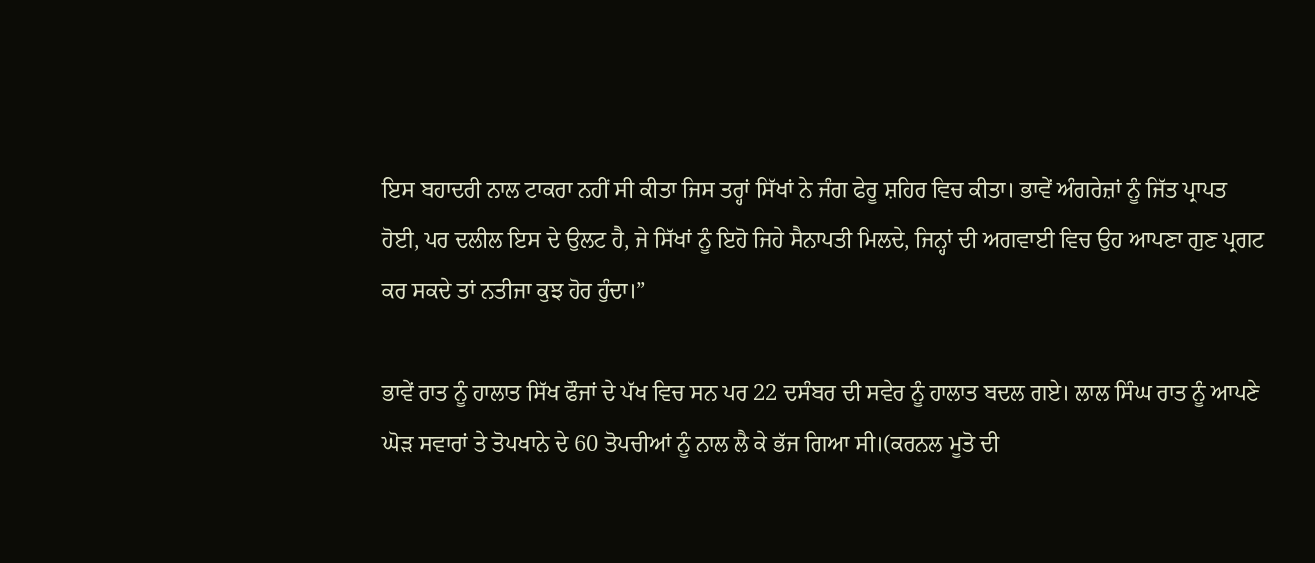ਇਸ ਬਹਾਦਰੀ ਨਾਲ ਟਾਕਰਾ ਨਹੀਂ ਸੀ ਕੀਤਾ ਜਿਸ ਤਰ੍ਹਾਂ ਸਿੱਖਾਂ ਨੇ ਜੰਗ ਫੇਰੂ ਸ਼ਹਿਰ ਵਿਚ ਕੀਤਾ। ਭਾਵੇਂ ਅੰਗਰੇਜ਼ਾਂ ਨੂੰ ਜਿੱਤ ਪ੍ਰਾਪਤ ਹੋਈ, ਪਰ ਦਲੀਲ ਇਸ ਦੇ ਉਲਟ ਹੈ, ਜੇ ਸਿੱਖਾਂ ਨੂੰ ਇਹੋ ਜਿਹੇ ਸੈਨਾਪਤੀ ਮਿਲਦੇ, ਜਿਨ੍ਹਾਂ ਦੀ ਅਗਵਾਈ ਵਿਚ ਉਹ ਆਪਣਾ ਗੁਣ ਪ੍ਰਗਟ ਕਰ ਸਕਦੇ ਤਾਂ ਨਤੀਜਾ ਕੁਝ ਹੋਰ ਹੁੰਦਾ।”

ਭਾਵੇਂ ਰਾਤ ਨੂੰ ਹਾਲਾਤ ਸਿੱਖ ਫੌਜਾਂ ਦੇ ਪੱਖ ਵਿਚ ਸਨ ਪਰ 22 ਦਸੰਬਰ ਦੀ ਸਵੇਰ ਨੂੰ ਹਾਲਾਤ ਬਦਲ ਗਏ। ਲਾਲ ਸਿੰਘ ਰਾਤ ਨੂੰ ਆਪਣੇ ਘੋੜ ਸਵਾਰਾਂ ਤੇ ਤੋਪਖਾਨੇ ਦੇ 60 ਤੋਪਚੀਆਂ ਨੂੰ ਨਾਲ ਲੈ ਕੇ ਭੱਜ ਗਿਆ ਸੀ।(ਕਰਨਲ ਮੂਤੋ ਦੀ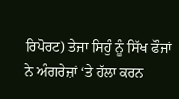ਰਿਪੋਰਟ) ਤੇਜਾ ਸਿਹੁੰ ਨੂੰ ਸਿੱਖ ਫੌਜਾਂ ਨੇ ਅੰਗਰੇਜ਼ਾਂ ‘ਤੇ ਹੱਲਾ ਕਰਨ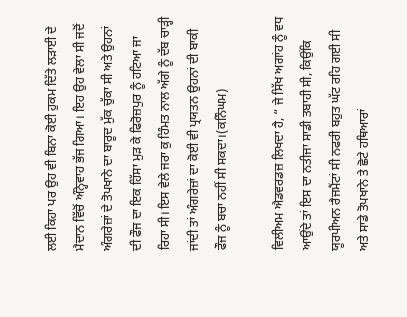ਲਈ ਕਿਹਾ ਪਰ ਉਹ ਵੀ ਬਿਨਾ ਕੋਈ ਹੁਕਮ ਦਿੱਤੇ ਲੜਾਈ ਦੇ ਮੈਦਾਨ ਵਿੱਚੋਂ ਅੰਨ੍ਹੇਵਾਹ ਭੱਜ ਗਿਆ। ਇਹ ਉਹ ਵੇਲਾ ਸੀ ਜਦੋਂ ਅੰਗਰੇਜ਼ਾਂ ਦੇ ਤੋਪਖਾਨੇ ਦਾ ਬਾਰੂਦ ਮੁੱਕ ਚੁੱਕਾ ਸੀ ਅਤੇ ਉਹਨਾਂ ਦੀ ਫੌਜ ਦਾ ਇਕ ਹਿੱਸਾ ਮੁੜ ਕੇ ਫਿਰੋਜ਼ਪੁਰ ਨੂੰ ਹਟਿਆ ਜਾ ਰਿਹਾ ਸੀ। ਇਸ ਵੇਲੇ ਜਰਾ ਕੁ ਹਿੰਮਤ ਨਾਲ ਅੱਗੇ ਨੂੰ ਦੱਬ ਚਾੜ੍ਹੀ ਜਾਂਦੀ ਤਾਂ ਅੰਗਰੇਜ਼ਾਂ ਦਾ ਕੋਈ ਵੀ ਪ੍ਰਯਤਨ ਉਹਨਾਂ ਦੀ ਬਾਕੀ ਫੌਜ ਨੂੰ ਬਚਾ ਨਹੀਂ ਸੀ ਸਕਦਾ।(ਕਨਿੰਘਮ)

ਵਿਲੀਅਮ ਐਡਵਰਡਜ਼ ਲਿਖਦਾ ਹੈ, “ ਜੇ ਸਿੱਖ ਅਗਾਂਹ ਨੂੰ ਵਧ ਆਉਂਦੇ ਤਾਂ ਇਸ ਦਾ ਨਤੀਜਾ ਸਾਡੀ ਤਬਾਹੀ ਸੀ, ਕਿਉਂਕਿ ਯੂਰਪੀਅਨ ਰੈਜਮੈਂਟਾਂ ਸੀ ਨਫਰੀ ਬਹੁਤ ਘੱਟ ਰਹਿ ਗਈ ਸੀ ਅਤੇ ਸਾਡੇ ਤੋਪਖਾਨੇ ਤੇ ਛੋਟੇ ਹਥਿਆਰਾਂ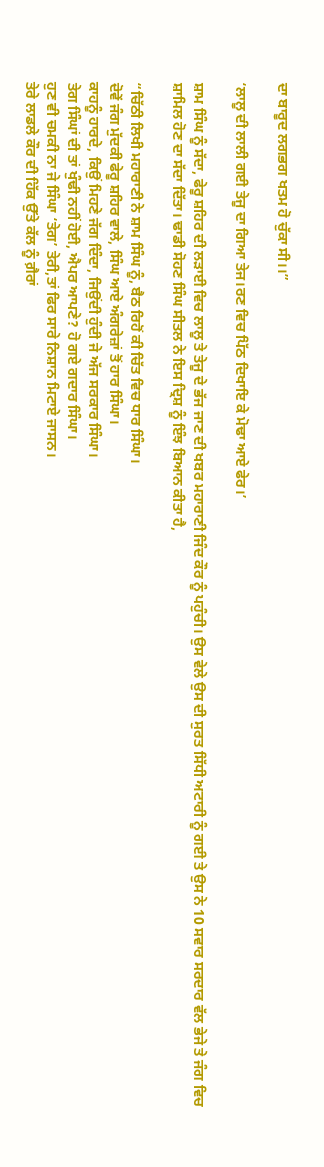ਦਾ ਬਾਰੂਦ ਲਗਭਗ ਖਤਮ ਹੋ ਚੁੱਕਾ ਸੀ।।”

‘ਲਾਲੂ ਦੀ ਲਾਲੀ ਗਈ ਤੇਜੂ ਦਾ ਗਿਆ ਤੇਜ।ਰਣ ਵਿਚ ਪਿੱਠ ਦਿਖਾਇ ਕੇ ਮੋਢਾ ਆਏ ਫੇਰ।’

ਸ਼ਾਮ ਸਿੰਘ ਨੂੰ ਸੱਦਾ, ਫੇਰੂ ਸ਼ਹਿਰ ਦੀ ਲੜਾਈ ਵਿਚ ਲਾਲੂ ਤੇ ਤੇਜੂ ਦੇ ਭੱਜ ਜਾਣ ਦੀ ਖਬਰ ਮਹਾਰਾਣੀ ਜਿੰਦ ਕੌਰ ਨੂੰ ਪਹੁੰਚੀ। ਉਸ ਵੇਲੇ ਉਸ ਦੀ ਸੁਰਤ ਸਿੱਧੀ ਅਟਾਰੀ ਨੂੰ ਗਈ ਤੇ ਉਸ ਨੇ 10 ਸਵਾਰ ਸਰਦਾਰ ਵੱਲ ਭੇਜੇ ਤੇ ਜੰਗ ਵਿਚ ਸ਼ਾਮਿਲ ਹੋਣ ਦਾ ਸੱਦਾ ਦਿੱਤਾ। ਢਾਡੀ ਸੋਹਣ ਸਿੰਘ ਸੀਤਲ ਨੇ ਇਸ ਦ੍ਰਿਸ਼ ਨੂੰ ਇੰਝ ਬਿਆਨ ਕੀਤਾ ਹੈ,

“ਚਿੱਠੀ ਲਿਖੀ ਮਹਾਰਾਣੀ ਨੇ ਸ਼ਾਮ ਸਿੰਘ ਨੂੰ, ਬੈਠ ਰਿਹੋਂ ਕੀ ਚਿੱਤ ਵਿਚ ਧਾਰ ਸਿੰਘਾ।
ਦੋਵੇਂ ਜੰਗ ਮੁੱਦਕੀ ਫੇਰੂ ਸ਼ਹਿਰ ਵਾਲੇ, ਸਿੰਘ ਆਏ ਅੰਗਰੇਜ਼ਾਂ ਤੋਂ ਹਾਰ ਸਿੰਘਾ।
ਕਾਹਨੂੰ ਹਾਰਦੇ, ਕਿਉਂ ਮਿਹਣੇ ਜੱਗ ਦਿੰਦਾ, ਜਿਉਂਦੀ ਹੁੰਦੀ ਜੇ ਅੱਜ ਸਰਕਾਰ ਸਿੰਘਾ।
ਤੇਗ ਸਿੰਘਾਂ ਦੀ ਤਾਂ ਖੁੰਢੀ ਨਹੀਂ ਹੋਈ, ਐਪਰ ਆਪਣੇ? ਹੋ ਗਏ ਗਦਾਰ ਸਿੰਘਾ।
ਹੁਣ ਵੀ ਚਮਕੀ ਨਾ ਜੇ ਸਿੰਘਾ ‘ਤੇਗ’ ਤੇਰੀ,ਤਾਂ ਫਿਰ ਸਾਰੇ ਨਿਸ਼ਾਨ ਮਿਟਾਏ ਜਾਸਨ।
ਤੇਰੇ ਲਾਡਲੇ ਕੌਰ ਦੀ ਹਿੱਕ ਉੱਤੇ ਕੱਲ ਨੂੰ ਗ਼ੈਰਾਂ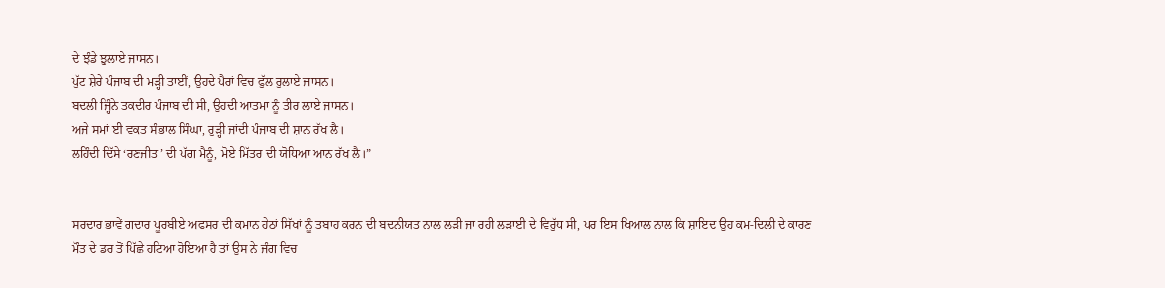ਦੇ ਝੰਡੇ ਝੁਲਾਏ ਜਾਸਨ।
ਪੁੱਟ ਸ਼ੇਰੇ ਪੰਜਾਬ ਦੀ ਮੜ੍ਹੀ ਤਾਈਂ, ਉਹਦੇ ਪੈਰਾਂ ਵਿਚ ਫੁੱਲ ਰੁਲਾਏ ਜਾਸਨ।
ਬਦਲੀ ਜ੍ਹਿੰਨੇ ਤਕਦੀਰ ਪੰਜਾਬ ਦੀ ਸੀ, ਉਹਦੀ ਆਤਮਾ ਨੂੰ ਤੀਰ ਲਾਏ ਜਾਸਨ।
ਅਜੇ ਸਮਾਂ ਈ ਵਕਤ ਸੰਭਾਲ ਸਿੰਘਾ, ਰੁੜ੍ਹੀ ਜਾਂਦੀ ਪੰਜਾਬ ਦੀ ਸ਼ਾਨ ਰੱਖ ਲੈ।
ਲਹਿੰਦੀ ਦਿੱਸੇ ‘ਰਣਜੀਤ’ ਦੀ ਪੱਗ ਮੈਨੂੰ, ਮੋਏ ਮਿੱਤਰ ਦੀ ਯੋਧਿਆ ਆਨ ਰੱਖ ਲੈ।”


ਸਰਦਾਰ ਭਾਵੇਂ ਗਦਾਰ ਪੂਰਬੀਏ ਅਫਸਰ ਦੀ ਕਮਾਨ ਹੇਠਾਂ ਸਿੱਖਾਂ ਨੂੰ ਤਬਾਹ ਕਰਨ ਦੀ ਬਦਨੀਯਤ ਨਾਲ ਲੜੀ ਜਾ ਰਹੀ ਲੜਾਈ ਦੇ ਵਿਰੁੱਧ ਸੀ, ਪਰ ਇਸ ਖਿਆਲ ਨਾਲ ਕਿ ਸ਼ਾਇਦ ਉਹ ਕਮ-ਦਿਲੀ ਦੇ ਕਾਰਣ ਮੌਤ ਦੇ ਡਰ ਤੋਂ ਪਿੱਛੇ ਹਟਿਆ ਹੋਇਆ ਹੈ ਤਾਂ ਉਸ ਨੇ ਜੰਗ ਵਿਚ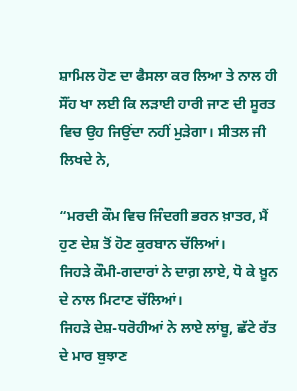ਸ਼ਾਮਿਲ ਹੋਣ ਦਾ ਫੈਸਲਾ ਕਰ ਲਿਆ ਤੇ ਨਾਲ ਹੀ ਸੌਂਹ ਖਾ ਲਈ ਕਿ ਲੜਾਈ ਹਾਰੀ ਜਾਣ ਦੀ ਸੂਰਤ ਵਿਚ ਉਹ ਜਿਉਂਦਾ ਨਹੀਂ ਮੁੜੇਗਾ। ਸੀਤਲ ਜੀ ਲਿਖਦੇ ਨੇ,

“ਮਰਦੀ ਕੌਮ ਵਿਚ ਜਿੰਦਗੀ ਭਰਨ ਖ਼ਾਤਰ, ਮੈਂ ਹੁਣ ਦੇਸ਼ ਤੋਂ ਹੋਣ ਕੁਰਬਾਨ ਚੱਲਿਆਂ।
ਜਿਹੜੇ ਕੌਮੀ-ਗਦਾਰਾਂ ਨੇ ਦਾਗ਼ ਲਾਏ, ਧੋ ਕੇ ਖ਼ੂਨ ਦੇ ਨਾਲ ਮਿਟਾਣ ਚੱਲਿਆਂ।
ਜਿਹੜੇ ਦੇਸ਼-ਧਰੋਹੀਆਂ ਨੇ ਲਾਏ ਲਾਂਬੂ, ਛੱਟੇ ਰੱਤ ਦੇ ਮਾਰ ਬੁਝਾਣ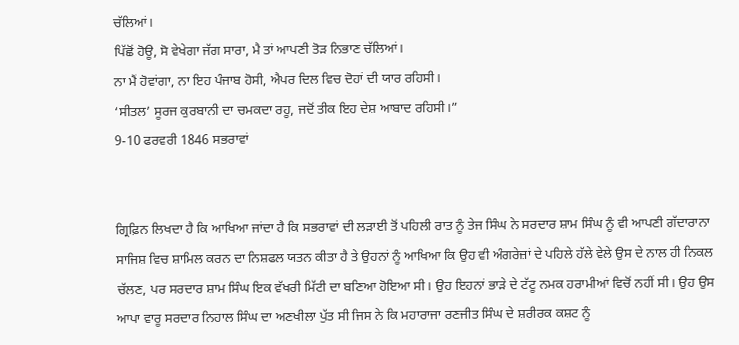ਚੱਲਿਆਂ।
ਪਿੱਛੋਂ ਹੋਊ, ਸੋ ਵੇਖੇਗਾ ਜੱਗ ਸਾਰਾ, ਮੈ ਤਾਂ ਆਪਣੀ ਤੋੜ ਨਿਭਾਣ ਚੱਲਿਆਂ।
ਨਾ ਮੈਂ ਹੋਵਾਂਗਾ, ਨਾ ਇਹ ਪੰਜਾਬ ਹੋਸੀ, ਐਪਰ ਦਿਲ ਵਿਚ ਦੋਹਾਂ ਦੀ ਯਾਰ ਰਹਿਸੀ।
‘ਸੀਤਲ’ ਸੂਰਜ ਕੁਰਬਾਨੀ ਦਾ ਚਮਕਦਾ ਰਹੂ, ਜਦੋਂ ਤੀਕ ਇਹ ਦੇਸ਼ ਆਬਾਦ ਰਹਿਸੀ।”
9-10 ਫਰਵਰੀ 1846 ਸਭਰਾਵਾਂ


ਗ੍ਰਿਫ਼ਿਨ ਲਿਖਦਾ ਹੈ ਕਿ ਆਖਿਆ ਜਾਂਦਾ ਹੈ ਕਿ ਸਭਰਾਵਾਂ ਦੀ ਲੜਾਈ ਤੋਂ ਪਹਿਲੀ ਰਾਤ ਨੂੰ ਤੇਜ ਸਿੰਘ ਨੇ ਸਰਦਾਰ ਸ਼ਾਮ ਸਿੰਘ ਨੂੰ ਵੀ ਆਪਣੀ ਗੱਦਾਰਾਨਾ ਸਾਜਿਸ਼ ਵਿਚ ਸ਼ਾਮਿਲ ਕਰਨ ਦਾ ਨਿਸ਼ਫਲ ਯਤਨ ਕੀਤਾ ਹੈ ਤੇ ਉਹਨਾਂ ਨੂੰ ਆਖਿਆ ਕਿ ਉਹ ਵੀ ਅੰਗਰੇਜ਼ਾਂ ਦੇ ਪਹਿਲੇ ਹੱਲੇ ਵੇਲੇ ਉਸ ਦੇ ਨਾਲ ਹੀ ਨਿਕਲ ਚੱਲਣ, ਪਰ ਸਰਦਾਰ ਸ਼ਾਮ ਸਿੰਘ ਇਕ ਵੱਖਰੀ ਮਿੱਟੀ ਦਾ ਬਣਿਆ ਹੋਇਆ ਸੀ। ਉਹ ਇਹਨਾਂ ਭਾੜੇ ਦੇ ਟੱਟੂ ਨਮਕ ਹਰਾਮੀਆਂ ਵਿਚੋਂ ਨਹੀਂ ਸੀ। ਉਹ ਉਸ ਆਪਾ ਵਾਰੂ ਸਰਦਾਰ ਨਿਹਾਲ ਸਿੰਘ ਦਾ ਅਣਖੀਲਾ ਪੁੱਤ ਸੀ ਜਿਸ ਨੇ ਕਿ ਮਹਾਰਾਜਾ ਰਣਜੀਤ ਸਿੰਘ ਦੇ ਸ਼ਰੀਰਕ ਕਸ਼ਟ ਨੂੰ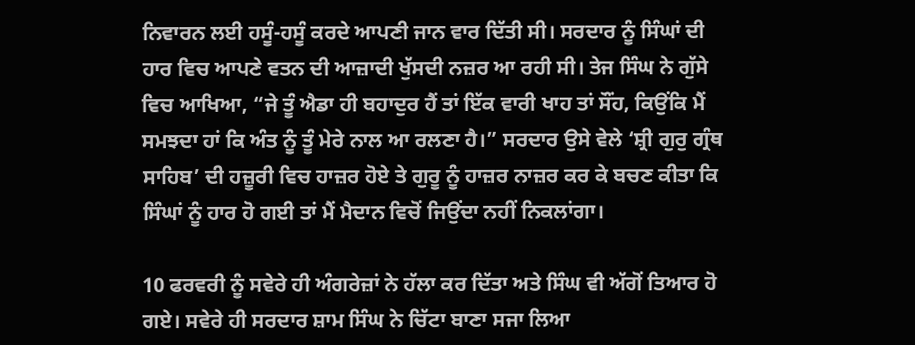ਨਿਵਾਰਨ ਲਈ ਹਸੂੰ-ਹਸੂੰ ਕਰਦੇ ਆਪਣੀ ਜਾਨ ਵਾਰ ਦਿੱਤੀ ਸੀ। ਸਰਦਾਰ ਨੂੰ ਸਿੰਘਾਂ ਦੀ ਹਾਰ ਵਿਚ ਆਪਣੇ ਵਤਨ ਦੀ ਆਜ਼ਾਦੀ ਖੁੱਸਦੀ ਨਜ਼ਰ ਆ ਰਹੀ ਸੀ। ਤੇਜ ਸਿੰਘ ਨੇ ਗੁੱਸੇ ਵਿਚ ਆਖਿਆ, “ਜੇ ਤੂੰ ਐਡਾ ਹੀ ਬਹਾਦੁਰ ਹੈਂ ਤਾਂ ਇੱਕ ਵਾਰੀ ਖਾਹ ਤਾਂ ਸੌਂਹ, ਕਿਉਂਕਿ ਮੈਂ ਸਮਝਦਾ ਹਾਂ ਕਿ ਅੰਤ ਨੂੰ ਤੂੰ ਮੇਰੇ ਨਾਲ ਆ ਰਲਣਾ ਹੈ।” ਸਰਦਾਰ ਉਸੇ ਵੇਲੇ ‘ਸ਼੍ਰੀ ਗੁਰੁ ਗ੍ਰੰਥ ਸਾਹਿਬ’ ਦੀ ਹਜ਼ੂਰੀ ਵਿਚ ਹਾਜ਼ਰ ਹੋਏ ਤੇ ਗੁਰੂ ਨੂੰ ਹਾਜ਼ਰ ਨਾਜ਼ਰ ਕਰ ਕੇ ਬਚਣ ਕੀਤਾ ਕਿ ਸਿੰਘਾਂ ਨੂੰ ਹਾਰ ਹੋ ਗਈ ਤਾਂ ਮੈਂ ਮੈਦਾਨ ਵਿਚੋਂ ਜਿਉਂਦਾ ਨਹੀਂ ਨਿਕਲਾਂਗਾ।

10 ਫਰਵਰੀ ਨੂੰ ਸਵੇਰੇ ਹੀ ਅੰਗਰੇਜ਼ਾਂ ਨੇ ਹੱਲਾ ਕਰ ਦਿੱਤਾ ਅਤੇ ਸਿੰਘ ਵੀ ਅੱਗੋਂ ਤਿਆਰ ਹੋ ਗਏ। ਸਵੇਰੇ ਹੀ ਸਰਦਾਰ ਸ਼ਾਮ ਸਿੰਘ ਨੇ ਚਿੱਟਾ ਬਾਣਾ ਸਜਾ ਲਿਆ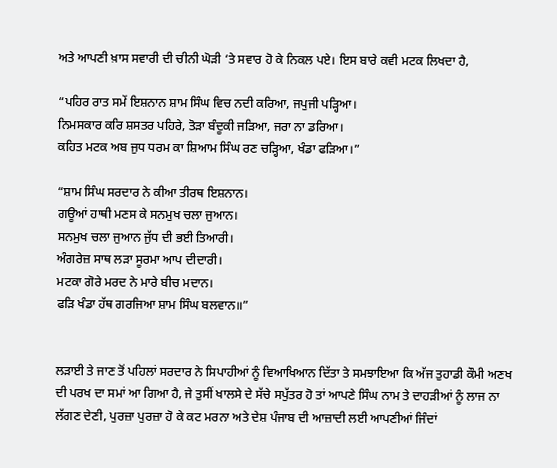ਅਤੇ ਆਪਣੀ ਖ਼ਾਸ ਸਵਾਰੀ ਦੀ ਚੀਨੀ ਘੋੜੀ ‘ਤੇ ਸਵਾਰ ਹੋ ਕੇ ਨਿਕਲ ਪਏ। ਇਸ ਬਾਰੇ ਕਵੀ ਮਟਕ ਲਿਖਦਾ ਹੈ,

“ਪਹਿਰ ਰਾਤ ਸਮੇਂ ਇਸ਼ਨਾਨ ਸ਼ਾਮ ਸਿੰਘ ਵਿਚ ਨਦੀ ਕਰਿਆ, ਜਪੁਜੀ ਪੜ੍ਹਿਆ।
ਨਿਮਸਕਾਰ ਕਰਿ ਸ਼ਸਤਰ ਪਹਿਰੇ, ਤੋੜਾ ਬੰਦੂਕੀ ਜੜਿਆ, ਜਰਾ ਨਾ ਡਰਿਆ।
ਕਹਿਤ ਮਟਕ ਅਬ ਜੁਧ ਧਰਮ ਕਾ ਸ਼ਿਆਮ ਸਿੰਘ ਰਣ ਚੜ੍ਹਿਆ, ਖੰਡਾ ਫੜਿਆ।”

“ਸ਼ਾਮ ਸਿੰਘ ਸਰਦਾਰ ਨੇ ਕੀਆ ਤੀਰਥ ਇਸ਼ਨਾਨ।
ਗਊਆਂ ਹਾਥੀ ਮਣਸ ਕੇ ਸਨਮੁਖ ਚਲਾ ਜੁਆਨ।
ਸਨਮੁਖ ਚਲਾ ਜੁਆਨ ਜੁੱਧ ਦੀ ਭਈ ਤਿਆਰੀ।
ਅੰਗਰੇਜ਼ ਸਾਥ ਲੜਾ ਸੂਰਮਾ ਆਪ ਦੀਦਾਰੀ।
ਮਟਕਾ ਗੋਰੇ ਮਰਦ ਨੇ ਮਾਰੇ ਬੀਚ ਮਦਾਨ।
ਫੜਿ ਖੰਡਾ ਹੱਥ ਗਰਜਿਆ ਸ਼ਾਮ ਸਿੰਘ ਬਲਵਾਨ॥”


ਲੜਾਈ ਤੇ ਜਾਣ ਤੋਂ ਪਹਿਲਾਂ ਸਰਦਾਰ ਨੇ ਸਿਪਾਹੀਆਂ ਨੂੰ ਵਿਆਖਿਆਨ ਦਿੱਤਾ ਤੇ ਸਮਝਾਇਆ ਕਿ ਅੱਜ ਤੁਹਾਡੀ ਕੌਮੀ ਅਣਖ ਦੀ ਪਰਖ ਦਾ ਸਮਾਂ ਆ ਗਿਆ ਹੈ, ਜੇ ਤੁਸੀਂ ਖਾਲਸੇ ਦੇ ਸੱਚੇ ਸਪੁੱਤਰ ਹੋ ਤਾਂ ਆਪਣੇ ਸਿੰਘ ਨਾਮ ਤੇ ਦਾਹੜੀਆਂ ਨੂੰ ਲਾਜ ਨਾ ਲੱਗਣ ਦੇਣੀ, ਪੁਰਜ਼ਾ ਪੁਰਜ਼ਾ ਹੋ ਕੇ ਕਟ ਮਰਨਾ ਅਤੇ ਦੇਸ਼ ਪੰਜਾਬ ਦੀ ਆਜ਼ਾਦੀ ਲਈ ਆਪਣੀਆਂ ਜਿੰਦਾਂ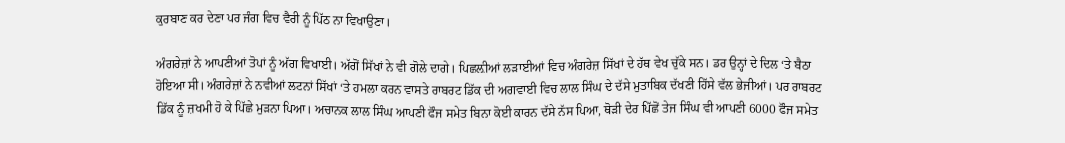ਕੁਰਬਾਣ ਕਰ ਦੇਣਾ ਪਰ ਜੰਗ ਵਿਚ ਵੈਰੀ ਨੂੰ ਪਿੱਠ ਨਾ ਵਿਖਾਉਣਾ।

ਅੰਗਰੇਜ਼ਾਂ ਨੇ ਆਪਣੀਆਂ ਤੋਪਾਂ ਨੂੰ ਅੱਗ ਵਿਖਾਈ। ਅੱਗੋਂ ਸਿੱਖਾਂ ਨੇ ਵੀ ਗੋਲੇ ਦਾਗੇ। ਪਿਛਲ਼ੀਆਂ ਲੜਾਈਆਂ ਵਿਚ ਅੰਗਰੇਜ਼ ਸਿੱਖਾਂ ਦੇ ਹੱਥ ਵੇਖ ਚੁੱਕੇ ਸਨ। ਡਰ ਉਨ੍ਹਾਂ ਦੇ ਦਿਲ ‘ਤੇ ਬੈਠਾ ਹੋਇਆ ਸੀ। ਅੰਗਰੇਜ਼ਾਂ ਨੇ ਨਵੀਆਂ ਲਟਨਾਂ ਸਿੱਖਾਂ ‘ਤੇ ਹਮਲਾ ਕਰਨ ਵਾਸਤੇ ਰਾਬਰਟ ਡਿੱਕ ਦੀ ਅਗਵਾਈ ਵਿਚ ਲਾਲ ਸਿੰਘ ਦੇ ਦੱਸੇ ਮੁਤਾਬਿਕ ਦੱਖਣੀ ਹਿੱਸੇ ਵੱਲ ਭੇਜੀਆਂ। ਪਰ ਰਾਬਰਟ ਡਿੱਕ ਨੂੰ ਜ਼ਖਮੀ ਹੋ ਕੇ ਪਿੱਛੇ ਮੁੜਨਾ ਪਿਆ। ਅਚਾਨਕ ਲਾਲ ਸਿੰਘ ਆਪਣੀ ਫੌਜ ਸਮੇਤ ਬਿਨਾ ਕੋਈ ਕਾਰਨ ਦੱਸੇ ਨੱਸ ਪਿਆ, ਥੋੜੀ ਦੇਰ ਪਿੱਛੋਂ ਤੇਜ ਸਿੰਘ ਵੀ ਆਪਣੀ 6000 ਫੌਜ ਸਮੇਤ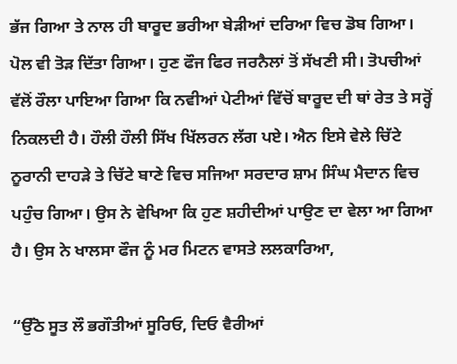ਭੱਜ ਗਿਆ ਤੇ ਨਾਲ ਹੀ ਬਾਰੂਦ ਭਰੀਆ ਬੇੜੀਆਂ ਦਰਿਆ ਵਿਚ ਡੋਬ ਗਿਆ। ਪੋਲ ਵੀ ਤੋੜ ਦਿੱਤਾ ਗਿਆ। ਹੁਣ ਫੌਜ ਫਿਰ ਜਰਨੈਲਾਂ ਤੋਂ ਸੱਖਣੀ ਸੀ। ਤੋਪਚੀਆਂ ਵੱਲੋਂ ਰੌਲਾ ਪਾਇਆ ਗਿਆ ਕਿ ਨਵੀਆਂ ਪੇਟੀਆਂ ਵਿੱਚੋਂ ਬਾਰੂਦ ਦੀ ਥਾਂ ਰੇਤ ਤੇ ਸਰ੍ਹੋਂ ਨਿਕਲਦੀ ਹੈ। ਹੌਲੀ ਹੌਲੀ ਸਿੱਖ ਖਿੱਲਰਨ ਲੱਗ ਪਏ। ਐਨ ਇਸੇ ਵੇਲੇ ਚਿੱਟੇ ਨੂਰਾਨੀ ਦਾਹੜੇ ਤੇ ਚਿੱਟੇ ਬਾਣੇ ਵਿਚ ਸਜਿਆ ਸਰਦਾਰ ਸ਼ਾਮ ਸਿੰਘ ਮੈਦਾਨ ਵਿਚ ਪਹੁੰਚ ਗਿਆ। ਉਸ ਨੇ ਵੇਖਿਆ ਕਿ ਹੁਣ ਸ਼ਹੀਦੀਆਂ ਪਾਉਣ ਦਾ ਵੇਲਾ ਆ ਗਿਆ ਹੈ। ਉਸ ਨੇ ਖਾਲਸਾ ਫੌਜ ਨੂੰ ਮਰ ਮਿਟਨ ਵਾਸਤੇ ਲਲਕਾਰਿਆ,

“ਉੱਠੋ ਸੂਤ ਲੌ ਭਗੌਤੀਆਂ ਸੂਰਿਓ, ਦਿਓ ਵੈਰੀਆਂ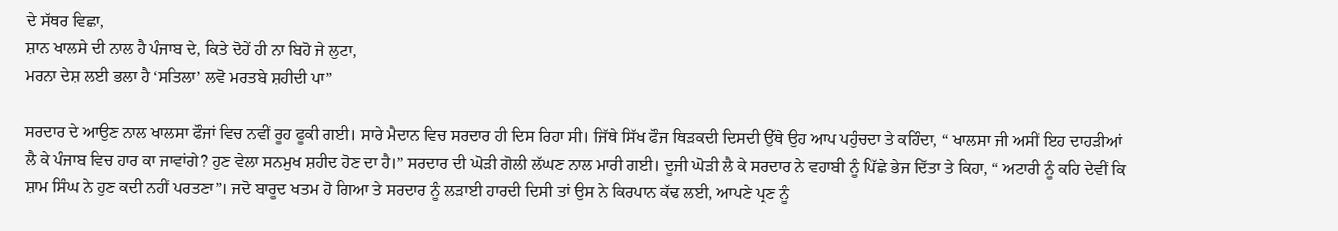ਦੇ ਸੱਥਰ ਵਿਛਾ,
ਸ਼ਾਨ ਖਾਲਸੇ ਦੀ ਨਾਲ ਹੈ ਪੰਜਾਬ ਦੇ, ਕਿਤੇ ਦੋਹੇਂ ਹੀ ਨਾ ਬਿਹੋ ਜੇ ਲੁਟਾ,
ਮਰਨਾ ਦੇਸ਼ ਲਈ ਭਲਾ ਹੈ ‘ਸਤਿਲਾ’ ਲਵੋ ਮਰਤਬੇ ਸ਼ਹੀਦੀ ਪਾ”

ਸਰਦਾਰ ਦੇ ਆਉਣ ਨਾਲ ਖਾਲਸਾ ਫੌਜਾਂ ਵਿਚ ਨਵੀਂ ਰੂਹ ਫੂਕੀ ਗਈ। ਸਾਰੇ ਮੈਦਾਨ ਵਿਚ ਸਰਦਾਰ ਹੀ ਦਿਸ ਰਿਹਾ ਸੀ। ਜਿੱਥੇ ਸਿੱਖ ਫੌਜ ਥਿੜਕਦੀ ਦਿਸਦੀ ਉੱਥੇ ਉਹ ਆਪ ਪਹੁੰਚਦਾ ਤੇ ਕਹਿੰਦਾ, “ ਖਾਲਸਾ ਜੀ ਅਸੀਂ ਇਹ ਦਾਹੜੀਆਂ ਲੈ ਕੇ ਪੰਜਾਬ ਵਿਚ ਹਾਰ ਕਾ ਜਾਵਾਂਗੇ? ਹੁਣ ਵੇਲਾ ਸਨਮੁਖ ਸ਼ਹੀਦ ਹੋਣ ਦਾ ਹੈ।” ਸਰਦਾਰ ਦੀ ਘੋੜੀ ਗੋਲੀ ਲੱਘਣ ਨਾਲ ਮਾਰੀ ਗਈ। ਦੂਜੀ ਘੋੜੀ ਲੈ ਕੇ ਸਰਦਾਰ ਨੇ ਵਹਾਬੀ ਨੂੰ ਪਿੱਛੇ ਭੇਜ ਦਿੱਤਾ ਤੇ ਕਿਹਾ, “ ਅਟਾਰੀ ਨੂੰ ਕਹਿ ਦੇਵੀਂ ਕਿ ਸ਼ਾਮ ਸਿੰਘ ਨੇ ਹੁਣ ਕਦੀ ਨਹੀਂ ਪਰਤਣਾ”। ਜਦੋ ਬਾਰੂਦ ਖਤਮ ਹੋ ਗਿਆ ਤੇ ਸਰਦਾਰ ਨੂੰ ਲੜਾਈ ਹਾਰਦੀ ਦਿਸੀ ਤਾਂ ਉਸ ਨੇ ਕਿਰਪਾਨ ਕੱਢ ਲਈ, ਆਪਣੇ ਪ੍ਰਣ ਨੂੰ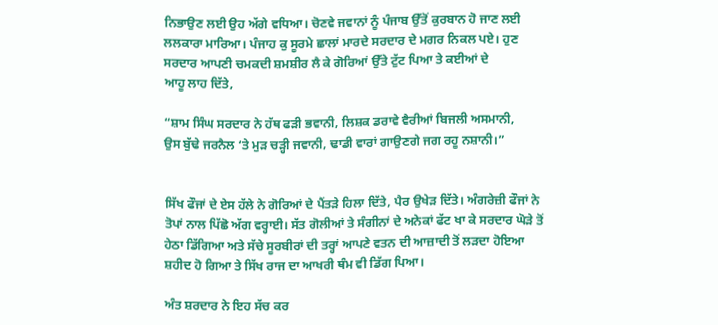ਨਿਭਾਉਣ ਲਈ ਉਹ ਅੱਗੇ ਵਧਿਆ। ਚੋਣਵੇ ਜਵਾਨਾਂ ਨੂੰ ਪੰਜਾਬ ਉੱਤੋਂ ਕੁਰਬਾਨ ਹੋ ਜਾਣ ਲਈ ਲਲਕਾਰਾ ਮਾਰਿਆ। ਪੰਜਾਹ ਕੁ ਸੂਰਮੇ ਛਾਲਾਂ ਮਾਰਦੇ ਸਰਦਾਰ ਦੇ ਮਗਰ ਨਿਕਲ ਪਏ। ਹੁਣ ਸਰਦਾਰ ਆਪਣੀ ਚਮਕਦੀ ਸ਼ਮਸ਼ੀਰ ਲੈ ਕੇ ਗੋਰਿਆਂ ਉੱਤੇ ਟੁੱਟ ਪਿਆ ਤੇ ਕਈਆਂ ਦੇ
ਆਹੂ ਲਾਹ ਦਿੱਤੇ,

“ਸ਼ਾਮ ਸਿੰਘ ਸਰਦਾਰ ਨੇ ਹੱਥ ਫੜੀ ਭਵਾਨੀ, ਲਿਸ਼ਕ ਡਰਾਵੇ ਵੈਰੀਆਂ ਬਿਜਲੀ ਅਸਮਾਨੀ,
ਉਸ ਬੁੱਢੇ ਜਰਨੈਲ ‘ਤੇ ਮੁੜ ਚੜ੍ਹੀ ਜਵਾਨੀ, ਢਾਡੀ ਵਾਰਾਂ ਗਾਉਣਗੇ ਜਗ ਰਹੂ ਨਸ਼ਾਨੀ।”


ਸਿੱਖ ਫੌਜਾਂ ਦੇ ਏਸ ਹੱਲੇ ਨੇ ਗੋਰਿਆਂ ਦੇ ਪੈਂਤੜੇ ਹਿਲਾ ਦਿੱਤੇ, ਪੈਰ ਉਖੇੜ ਦਿੱਤੇ। ਅੰਗਰੇਜ਼ੀ ਫੌਜਾਂ ਨੇ ਤੋਪਾਂ ਨਾਲ ਪਿੱਛੋ ਅੱਗ ਵਰ੍ਹਾਈ। ਸੱਤ ਗੋਲੀਆਂ ਤੇ ਸੰਗੀਨਾਂ ਦੇ ਅਨੇਕਾਂ ਫੱਟ ਖਾ ਕੇ ਸਰਦਾਰ ਘੋੜੇ ਤੋਂ ਹੇਠਾ ਡਿੱਗਿਆ ਅਤੇ ਸੱਚੇ ਸੂਰਬੀਰਾਂ ਦੀ ਤਰ੍ਹਾਂ ਆਪਣੇ ਵਤਨ ਦੀ ਆਜ਼ਾਦੀ ਤੋਂ ਲੜਦਾ ਹੋਇਆ ਸ਼ਹੀਦ ਹੋ ਗਿਆ ਤੇ ਸਿੱਖ ਰਾਜ ਦਾ ਆਖਰੀ ਥੰਮ ਵੀ ਡਿੱਗ ਪਿਆ।

ਅੰਤ ਸ਼ਰਦਾਰ ਨੇ ਇਹ ਸੱਚ ਕਰ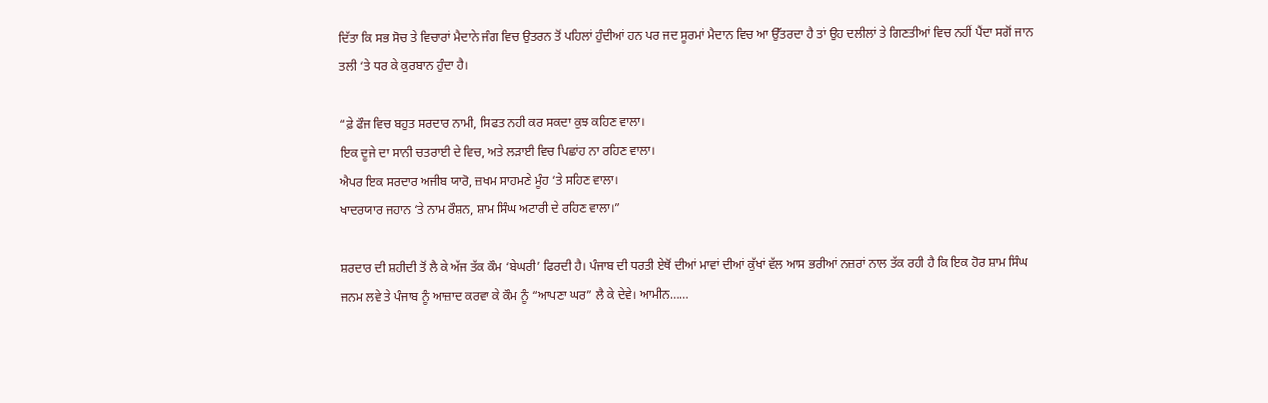ਦਿੱਤਾ ਕਿ ਸਭ ਸੋਚ ਤੇ ਵਿਚਾਰਾਂ ਮੈਦਾਨੇ ਜੰਗ ਵਿਚ ਉਤਰਨ ਤੋਂ ਪਹਿਲਾਂ ਹੁੰਦੀਆਂ ਹਨ ਪਰ ਜਦ ਸੂਰਮਾਂ ਮੈਦਾਨ ਵਿਚ ਆ ਉੱਤਰਦਾ ਹੈ ਤਾਂ ਉਹ ਦਲੀਲਾਂ ਤੇ ਗਿਣਤੀਆਂ ਵਿਚ ਨਹੀਂ ਪੈਂਦਾ ਸਗੋਂ ਜਾਨ ਤਲੀ ‘ਤੇ ਧਰ ਕੇ ਕੁਰਬਾਨ ਹੁੰਦਾ ਹੈ।

“ਫ਼ੇ ਫੌਜ ਵਿਚ ਬਹੁਤ ਸਰਦਾਰ ਨਾਮੀ, ਸਿਫਤ ਨਹੀ ਕਰ ਸਕਦਾ ਕੁਝ ਕਹਿਣ ਵਾਲਾ।
ਇਕ ਦੂਜੇ ਦਾ ਸਾਨੀ ਚਤਰਾਈ ਦੇ ਵਿਚ, ਅਤੇ ਲੜਾਈ ਵਿਚ ਪਿਛਾਂਹ ਨਾ ਰਹਿਣ ਵਾਲਾ।
ਐਪਰ ਇਕ ਸਰਦਾਰ ਅਜੀਬ ਯਾਰੋ, ਜ਼ਖਮ ਸਾਹਮਣੇ ਮੂੰਹ ‘ਤੇ ਸਹਿਣ ਵਾਲਾ।
ਖਾਦਰਯਾਰ ਜਹਾਨ ‘ਤੇ ਨਾਮ ਰੌਸ਼ਨ, ਸ਼ਾਮ ਸਿੰਘ ਅਟਾਰੀ ਦੇ ਰਹਿਣ ਵਾਲਾ।”

ਸ਼ਰਦਾਰ ਦੀ ਸ਼ਹੀਦੀ ਤੋਂ ਲੈ ਕੇ ਅੱਜ ਤੱਕ ਕੌਮ ‘ਬੇਘਰੀ’ ਫਿਰਦੀ ਹੈ। ਪੰਜਾਬ ਦੀ ਧਰਤੀ ਏਥੋਂ ਦੀਆਂ ਮਾਵਾਂ ਦੀਆਂ ਕੁੱਖਾਂ ਵੱਲ ਆਸ ਭਰੀਆਂ ਨਜ਼ਰਾਂ ਨਾਲ ਤੱਕ ਰਹੀ ਹੈ ਕਿ ਇਕ ਹੋਰ ਸ਼ਾਮ ਸਿੰਘ ਜਨਮ ਲਵੇ ਤੇ ਪੰਜਾਬ ਨੂੰ ਆਜ਼ਾਦ ਕਰਵਾ ਕੇ ਕੌਮ ਨੂੰ “ਆਪਣਾ ਘਰ” ਲੈ ਕੇ ਦੇਵੇ। ਆਮੀਨ……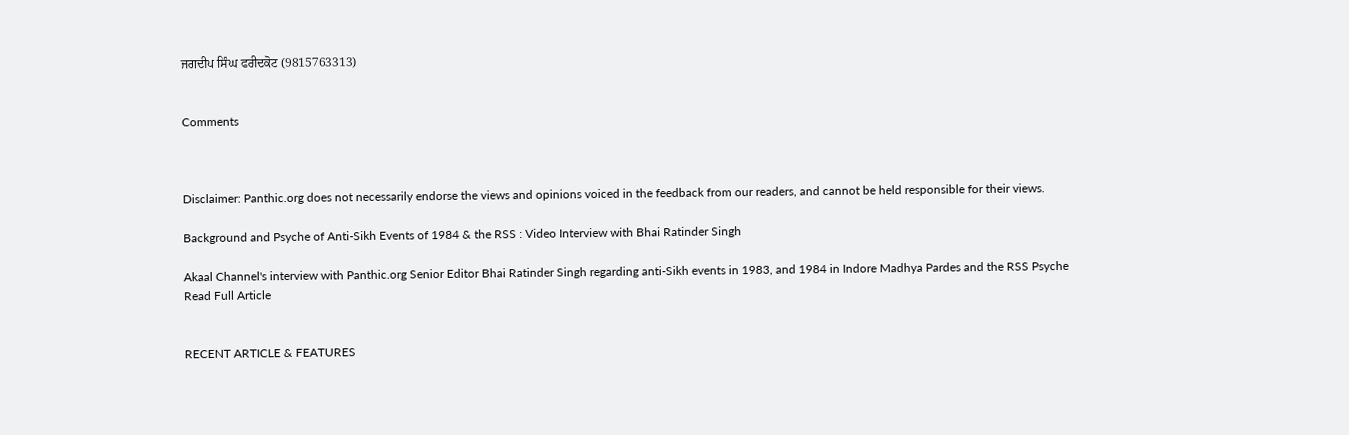ਜਗਦੀਪ ਸਿੰਘ ਫਰੀਦਕੋਟ (9815763313)


Comments



Disclaimer: Panthic.org does not necessarily endorse the views and opinions voiced in the feedback from our readers, and cannot be held responsible for their views.

Background and Psyche of Anti-Sikh Events of 1984 & the RSS : Video Interview with Bhai Ratinder Singh

Akaal Channel's interview with Panthic.org Senior Editor Bhai Ratinder Singh regarding anti-Sikh events in 1983, and 1984 in Indore Madhya Pardes and the RSS Psyche
Read Full Article


RECENT ARTICLE & FEATURES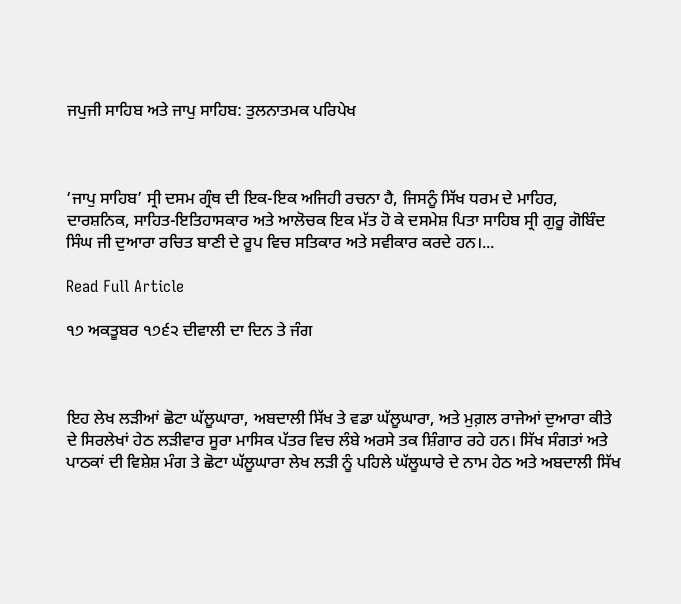ਜਪੁਜੀ ਸਾਹਿਬ ਅਤੇ ਜਾਪੁ ਸਾਹਿਬ: ਤੁਲਨਾਤਮਕ ਪਰਿਪੇਖ



‘ਜਾਪੁ ਸਾਹਿਬ’ ਸ੍ਰੀ ਦਸਮ ਗ੍ਰੰਥ ਦੀ ਇਕ-ਇਕ ਅਜਿਹੀ ਰਚਨਾ ਹੈ, ਜਿਸਨੂੰ ਸਿੱਖ ਧਰਮ ਦੇ ਮਾਹਿਰ, ਦਾਰਸ਼ਨਿਕ, ਸਾਹਿਤ-ਇਤਿਹਾਸਕਾਰ ਅਤੇ ਆਲੋਚਕ ਇਕ ਮੱਤ ਹੋ ਕੇ ਦਸਮੇਸ਼ ਪਿਤਾ ਸਾਹਿਬ ਸ੍ਰੀ ਗੁਰੂ ਗੋਬਿੰਦ ਸਿੰਘ ਜੀ ਦੁਆਰਾ ਰਚਿਤ ਬਾਣੀ ਦੇ ਰੂਪ ਵਿਚ ਸਤਿਕਾਰ ਅਤੇ ਸਵੀਕਾਰ ਕਰਦੇ ਹਨ।...

Read Full Article

੧੭ ਅਕਤੂਬਰ ੧੭੬੨ ਦੀਵਾਲੀ ਦਾ ਦਿਨ ਤੇ ਜੰਗ



ਇਹ ਲੇਖ ਲੜੀਆਂ ਛੋਟਾ ਘੱਲੂਘਾਰਾ, ਅਬਦਾਲੀ ਸਿੱਖ ਤੇ ਵਡਾ ਘੱਲੂਘਾਰਾ, ਅਤੇ ਮੁਗ਼ਲ ਰਾਜੇਆਂ ਦੁਆਰਾ ਕੀਤੇ ਦੇ ਸਿਰਲੇਖਾਂ ਹੇਠ ਲੜੀਵਾਰ ਸੂਰਾ ਮਾਸਿਕ ਪੱਤਰ ਵਿਚ ਲੰਬੇ ਅਰਸੇ ਤਕ ਸ਼ਿੰਗਾਰ ਰਹੇ ਹਨ। ਸਿੱਖ ਸੰਗਤਾਂ ਅਤੇ ਪਾਠਕਾਂ ਦੀ ਵਿਸ਼ੇਸ਼ ਮੰਗ ਤੇ ਛੋਟਾ ਘੱਲੂਘਾਰਾ ਲੇਖ ਲੜੀ ਨੂੰ ਪਹਿਲੇ ਘੱਲੂਘਾਰੇ ਦੇ ਨਾਮ ਹੇਠ ਅਤੇ ਅਬਦਾਲੀ ਸਿੱਖ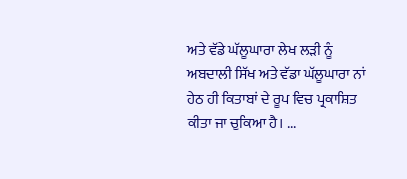ਅਤੇ ਵੱਡੇ ਘੱਲੂਘਾਰਾ ਲੇਖ ਲੜੀ ਨੂੰ ਅਬਦਾਲੀ ਸਿੱਖ ਅਤੇ ਵੱਡਾ ਘੱਲੂਘਾਰਾ ਨਾਂ ਹੇਠ ਹੀ ਕਿਤਾਬਾਂ ਦੇ ਰੂਪ ਵਿਚ ਪ੍ਰਕਾਸ਼ਿਤ ਕੀਤਾ ਜਾ ਚੁਕਿਆ ਹੈ। ...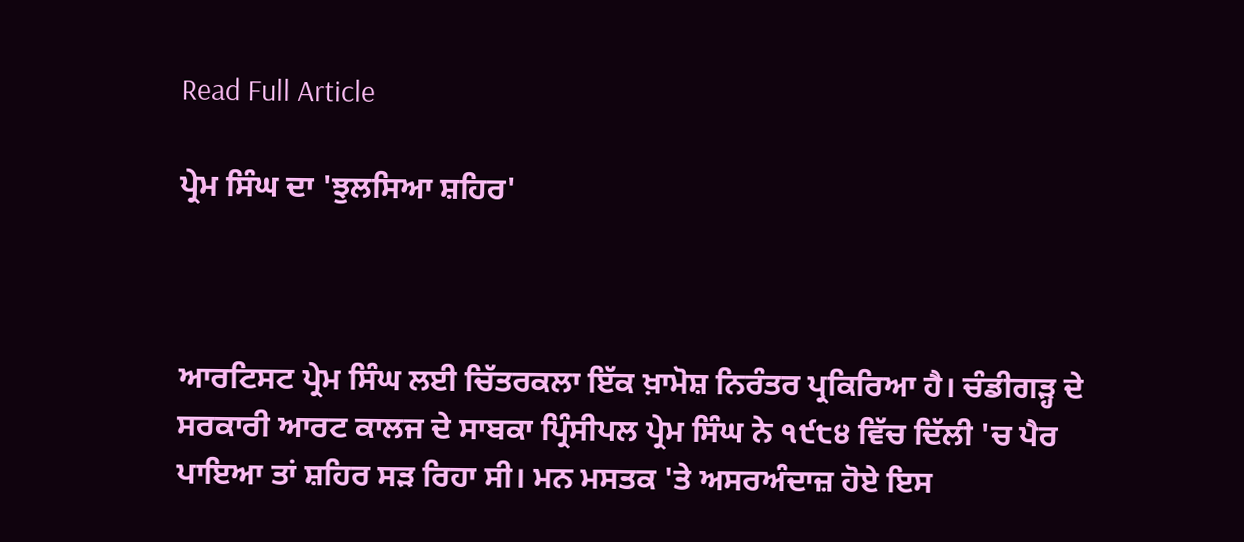Read Full Article

ਪ੍ਰੇਮ ਸਿੰਘ ਦਾ 'ਝੁਲਸਿਆ ਸ਼ਹਿਰ'



ਆਰਟਿਸਟ ਪ੍ਰੇਮ ਸਿੰਘ ਲਈ ਚਿੱਤਰਕਲਾ ਇੱਕ ਖ਼ਾਮੋਸ਼ ਨਿਰੰਤਰ ਪ੍ਰਕਿਰਿਆ ਹੈ। ਚੰਡੀਗੜ੍ਹ ਦੇ ਸਰਕਾਰੀ ਆਰਟ ਕਾਲਜ ਦੇ ਸਾਬਕਾ ਪ੍ਰਿੰਸੀਪਲ ਪ੍ਰੇਮ ਸਿੰਘ ਨੇ ੧੯੮੪ ਵਿੱਚ ਦਿੱਲੀ 'ਚ ਪੈਰ ਪਾਇਆ ਤਾਂ ਸ਼ਹਿਰ ਸੜ ਰਿਹਾ ਸੀ। ਮਨ ਮਸਤਕ 'ਤੇ ਅਸਰਅੰਦਾਜ਼ ਹੋਏ ਇਸ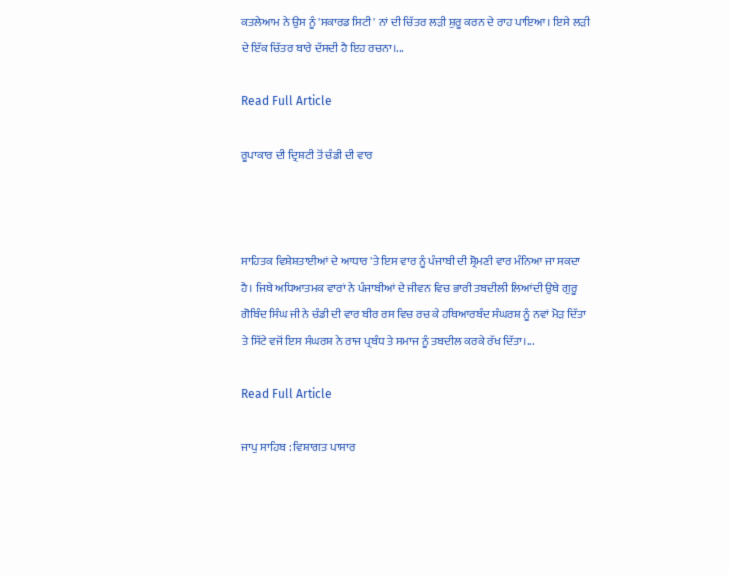ਕਤਲੇਆਮ ਨੇ ਉਸ ਨੂੰ 'ਸਕਾਰਡ ਸਿਟੀ' ਨਾਂ ਦੀ ਚਿੱਤਰ ਲੜੀ ਸ਼ੁਰੂ ਕਰਨ ਦੇ ਰਾਹ ਪਾਇਆ। ਇਸੇ ਲੜੀ ਦੇ ਇੱਕ ਚਿੱਤਰ ਬਾਰੇ ਦੱਸਦੀ ਹੈ ਇਹ ਰਚਨਾ।...

Read Full Article

ਰੂਪਾਕਾਰ ਦੀ ਦ੍ਰਿਸ਼ਟੀ ਤੋਂ ਚੰਡੀ ਦੀ ਵਾਰ



ਸਾਹਿਤਕ ਵਿਸ਼ੇਸ਼ਤਾਈਆਂ ਦੇ ਆਧਾਰ 'ਤੇ ਇਸ ਵਾਰ ਨੂੰ ਪੰਜਾਬੀ ਦੀ ਸ਼੍ਰੋਮਣੀ ਵਾਰ ਮੰਨਿਆ ਜਾ ਸਕਦਾ ਹੈ। ਜਿਥੇ ਅਧਿਆਤਮਕ ਵਾਰਾਂ ਨੇ ਪੰਜਾਬੀਆਂ ਦੇ ਜੀਵਨ ਵਿਚ ਭਾਰੀ ਤਬਦੀਲੀ ਲਿਆਂਦੀ ਉਥੇ ਗੁਰੂ ਗੋਬਿੰਦ ਸਿੰਘ ਜੀ ਨੇ ਚੰਡੀ ਦੀ ਵਾਰ ਬੀਰ ਰਸ ਵਿਚ ਰਚ ਕੇ ਹਥਿਆਰਬੰਦ ਸੰਘਰਸ਼ ਨੂੰ ਨਵਾਂ ਮੋੜ ਦਿੱਤਾ ਤੇ ਸਿੱਟੇ ਵਜੋਂ ਇਸ ਸੰਘਰਸ਼ ਨੇ ਰਾਜ ਪ੍ਰਬੰਧ ਤੇ ਸਮਾਜ ਨੂੰ ਤਬਦੀਲ ਕਰਕੇ ਰੱਖ ਦਿੱਤਾ।...

Read Full Article

ਜਾਪੁ ਸਾਹਿਬ : ਵਿਸ਼ਾਗਤ ਪਾਸਾਰ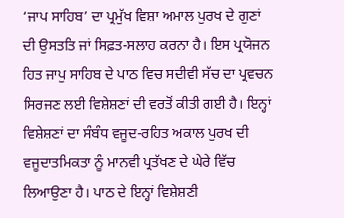‘ਜਾਪ ਸਾਹਿਬ’ ਦਾ ਪ੍ਰਮੁੱਖ ਵਿਸ਼ਾ ਅਮਾਲ ਪੁਰਖ ਦੇ ਗੁਣਾਂ ਦੀ ਉਸਤਤਿ ਜਾਂ ਸਿਫ਼ਤ-ਸਲਾਹ ਕਰਨਾ ਹੈ। ਇਸ ਪ੍ਰਯੋਜਨ ਹਿਤ ਜਾਪੁ ਸਾਹਿਬ ਦੇ ਪਾਠ ਵਿਚ ਸਦੀਵੀ ਸੱਚ ਦਾ ਪ੍ਰਵਚਨ ਸਿਰਜਣ ਲਈ ਵਿਸ਼ੇਸ਼ਣਾਂ ਦੀ ਵਰਤੋਂ ਕੀਤੀ ਗਈ ਹੈ। ਇਨ੍ਹਾਂ ਵਿਸ਼ੇਸ਼ਣਾਂ ਦਾ ਸੰਬੰਧ ਵਜੂਦ-ਰਹਿਤ ਅਕਾਲ ਪੁਰਖ ਦੀ ਵਜੂਦਾਤਮਿਕਤਾ ਨੂੰ ਮਾਨਵੀ ਪ੍ਰਤੱਖਣ ਦੇ ਘੇਰੇ ਵਿੱਚ ਲਿਆਉਣਾ ਹੈ। ਪਾਠ ਦੇ ਇਨ੍ਹਾਂ ਵਿਸ਼ੇਸ਼ਣੀ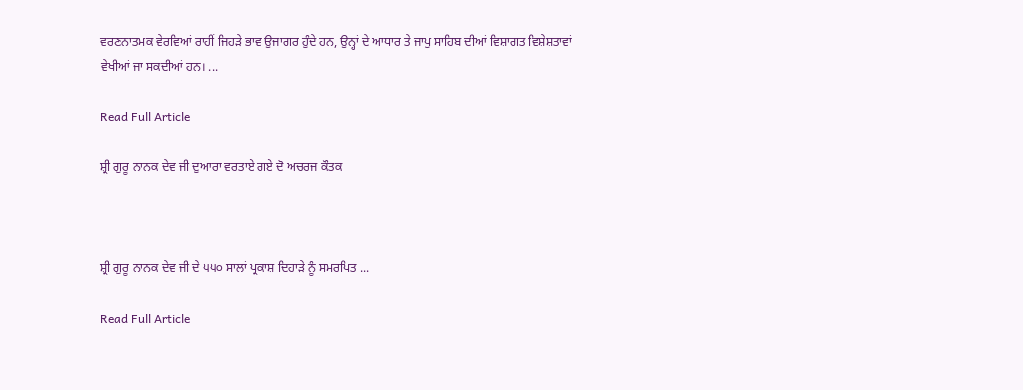ਵਰਣਨਾਤਮਕ ਵੇਰਵਿਆਂ ਰਾਹੀਂ ਜਿਹੜੇ ਭਾਵ ਉਜਾਗਰ ਹੁੰਦੇ ਹਨ, ਉਨ੍ਹਾਂ ਦੇ ਆਧਾਰ ਤੇ ਜਾਪੁ ਸਾਹਿਬ ਦੀਆਂ ਵਿਸ਼ਾਗਤ ਵਿਸ਼ੇਸ਼ਤਾਵਾਂ ਵੇਖੀਆਂ ਜਾ ਸਕਦੀਆਂ ਹਨ। ...

Read Full Article

ਸ਼੍ਰੀ ਗੁਰੂ ਨਾਨਕ ਦੇਵ ਜੀ ਦੁਆਰਾ ਵਰਤਾਏ ਗਏ ਦੋ ਅਚਰਜ ਕੌਤਕ



ਸ਼੍ਰੀ ਗੁਰੂ ਨਾਨਕ ਦੇਵ ਜੀ ਦੇ ੫੫੦ ਸਾਲਾਂ ਪ੍ਰਕਾਸ਼ ਦਿਹਾੜੇ ਨੂੰ ਸਮਰਪਿਤ ...

Read Full Article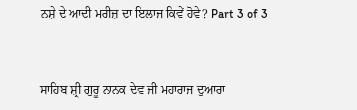ਨਸ਼ੇ ਦੇ ਆਦੀ ਮਰੀਜ਼ ਦਾ ਇਲਾਜ ਕਿਵੇਂ ਹੋਵੇ? Part 3 of 3



ਸਾਹਿਬ ਸ਼੍ਰੀ ਗੁਰੂ ਨਾਨਕ ਦੇਵ ਜੀ ਮਹਾਰਾਜ ਦੁਆਰਾ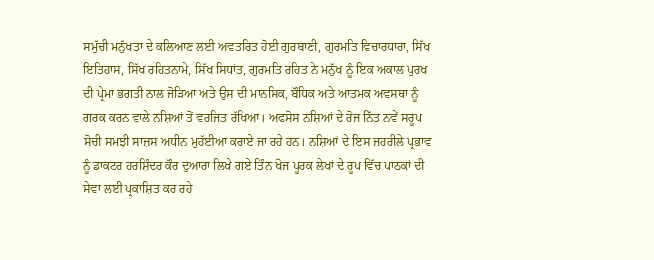ਸਮੁੱਚੀ ਮਨੁੱਖਤਾ ਦੇ ਕਲਿਆਣ ਲਈ ਅਵਤਰਿਤ ਹੋਈ ਗੁਰਬਾਣੀ, ਗੁਰਮਤਿ ਵਿਚਾਰਧਾਰਾ, ਸਿੱਖ ਇਤਿਹਾਸ, ਸਿੱਖ ਰਹਿਤਨਾਮੇ, ਸਿੱਖ ਸਿਧਾਂਤ, ਗੁਰਮਤਿ ਰਹਿਤ ਨੇ ਮਨੁੱਖ ਨੂੰ ਇਕ ਅਕਾਲ ਪੁਰਖ ਦੀ ਪ੍ਰੇਮਾ ਭਗਤੀ ਨਾਲ ਜੋੜਿਆ ਅਤੇ ਉਸ ਦੀ ਮਾਨਸਿਕ, ਬੌਧਿਕ ਅਤੇ ਆਤਮਕ ਅਵਸਥਾ ਨੂੰ ਗਰਕ ਕਰਨ ਵਾਲੇ ਨਸ਼ਿਆਂ ਤੋਂ ਵਰਜਿਤ ਰੱਖਿਆ। ਅਫਸੋਸ ਨਸ਼ਿਆਂ ਦੇ ਰੋਜ ਨਿੱਤ ਨਵੇਂ ਸਰੂਪ ਸੋਚੀ ਸਮਝੀ ਸਾਜ਼ਸ ਅਧੀਨ ਮੁਹੱਈਆ ਕਰਾਏ ਜਾ ਰਹੇ ਹਨ। ਨਸ਼ਿਆਂ ਦੇ ਇਸ ਜਹਰੀਲੇ ਪ੍ਰਭਾਵ ਨੂੰ ਡਾਕਟਰ ਹਰਸ਼ਿੰਦਰ ਕੌਰ ਦੁਆਰਾ ਲਿਖੇ ਗਏ ਤਿੰਨ ਖੋਜ ਪੂਰਕ ਲੇਖਾਂ ਦੇ ਰੂਪ ਵਿੱਚ ਪਾਠਕਾਂ ਦੀ ਸੇਵਾ ਲਈ ਪ੍ਰਕਾਸ਼ਿਤ ਕਰ ਰਹੇ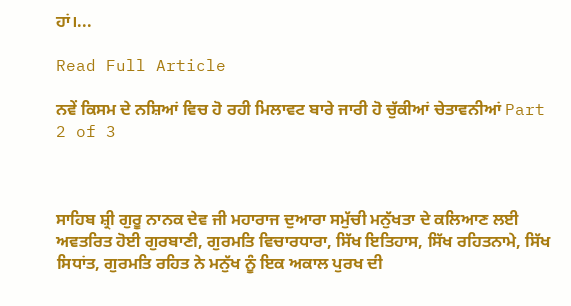ਹਾਂ।...

Read Full Article

ਨਵੇਂ ਕਿਸਮ ਦੇ ਨਸ਼ਿਆਂ ਵਿਚ ਹੋ ਰਹੀ ਮਿਲਾਵਟ ਬਾਰੇ ਜਾਰੀ ਹੋ ਚੁੱਕੀਆਂ ਚੇਤਾਵਨੀਆਂ Part 2 of 3



ਸਾਹਿਬ ਸ਼੍ਰੀ ਗੁਰੂ ਨਾਨਕ ਦੇਵ ਜੀ ਮਹਾਰਾਜ ਦੁਆਰਾ ਸਮੁੱਚੀ ਮਨੁੱਖਤਾ ਦੇ ਕਲਿਆਣ ਲਈ ਅਵਤਰਿਤ ਹੋਈ ਗੁਰਬਾਣੀ, ਗੁਰਮਤਿ ਵਿਚਾਰਧਾਰਾ, ਸਿੱਖ ਇਤਿਹਾਸ, ਸਿੱਖ ਰਹਿਤਨਾਮੇ, ਸਿੱਖ ਸਿਧਾਂਤ, ਗੁਰਮਤਿ ਰਹਿਤ ਨੇ ਮਨੁੱਖ ਨੂੰ ਇਕ ਅਕਾਲ ਪੁਰਖ ਦੀ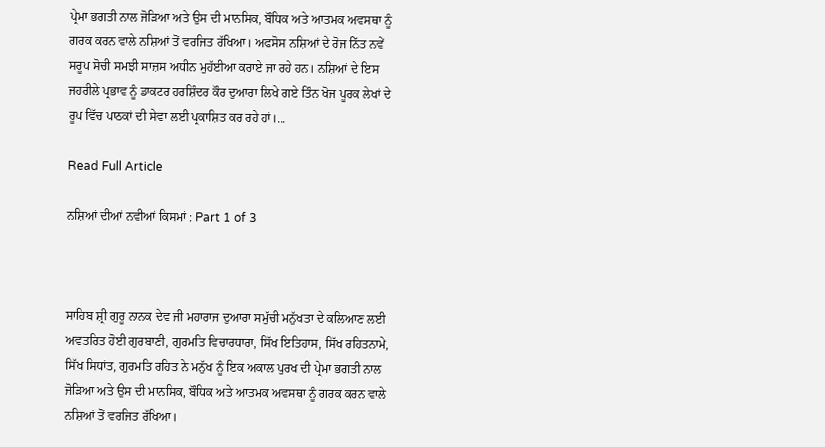ਪ੍ਰੇਮਾ ਭਗਤੀ ਨਾਲ ਜੋੜਿਆ ਅਤੇ ਉਸ ਦੀ ਮਾਨਸਿਕ, ਬੌਧਿਕ ਅਤੇ ਆਤਮਕ ਅਵਸਥਾ ਨੂੰ ਗਰਕ ਕਰਨ ਵਾਲੇ ਨਸ਼ਿਆਂ ਤੋਂ ਵਰਜਿਤ ਰੱਖਿਆ। ਅਫਸੋਸ ਨਸ਼ਿਆਂ ਦੇ ਰੋਜ ਨਿੱਤ ਨਵੇਂ ਸਰੂਪ ਸੋਚੀ ਸਮਝੀ ਸਾਜ਼ਸ ਅਧੀਨ ਮੁਹੱਈਆ ਕਰਾਏ ਜਾ ਰਹੇ ਹਨ। ਨਸ਼ਿਆਂ ਦੇ ਇਸ ਜਹਰੀਲੇ ਪ੍ਰਭਾਵ ਨੂੰ ਡਾਕਟਰ ਹਰਸ਼ਿੰਦਰ ਕੌਰ ਦੁਆਰਾ ਲਿਖੇ ਗਏ ਤਿੰਨ ਖੋਜ ਪੂਰਕ ਲੇਖਾਂ ਦੇ ਰੂਪ ਵਿੱਚ ਪਾਠਕਾਂ ਦੀ ਸੇਵਾ ਲਈ ਪ੍ਰਕਾਸ਼ਿਤ ਕਰ ਰਹੇ ਹਾਂ।...

Read Full Article

ਨਸ਼ਿਆਂ ਦੀਆਂ ਨਵੀਆਂ ਕਿਸਮਾਂ : Part 1 of 3



ਸਾਹਿਬ ਸ਼੍ਰੀ ਗੁਰੂ ਨਾਨਕ ਦੇਵ ਜੀ ਮਹਾਰਾਜ ਦੁਆਰਾ ਸਮੁੱਚੀ ਮਨੁੱਖਤਾ ਦੇ ਕਲਿਆਣ ਲਈ ਅਵਤਰਿਤ ਹੋਈ ਗੁਰਬਾਣੀ, ਗੁਰਮਤਿ ਵਿਚਾਰਧਾਰਾ, ਸਿੱਖ ਇਤਿਹਾਸ, ਸਿੱਖ ਰਹਿਤਨਾਮੇ, ਸਿੱਖ ਸਿਧਾਂਤ, ਗੁਰਮਤਿ ਰਹਿਤ ਨੇ ਮਨੁੱਖ ਨੂੰ ਇਕ ਅਕਾਲ ਪੁਰਖ ਦੀ ਪ੍ਰੇਮਾ ਭਗਤੀ ਨਾਲ ਜੋੜਿਆ ਅਤੇ ਉਸ ਦੀ ਮਾਨਸਿਕ, ਬੌਧਿਕ ਅਤੇ ਆਤਮਕ ਅਵਸਥਾ ਨੂੰ ਗਰਕ ਕਰਨ ਵਾਲੇ ਨਸ਼ਿਆਂ ਤੋਂ ਵਰਜਿਤ ਰੱਖਿਆ।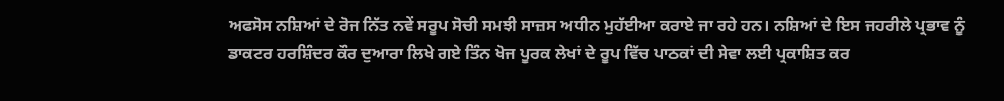ਅਫਸੋਸ ਨਸ਼ਿਆਂ ਦੇ ਰੋਜ ਨਿੱਤ ਨਵੇਂ ਸਰੂਪ ਸੋਚੀ ਸਮਝੀ ਸਾਜ਼ਸ ਅਧੀਨ ਮੁਹੱਈਆ ਕਰਾਏ ਜਾ ਰਹੇ ਹਨ। ਨਸ਼ਿਆਂ ਦੇ ਇਸ ਜਹਰੀਲੇ ਪ੍ਰਭਾਵ ਨੂੰ ਡਾਕਟਰ ਹਰਸ਼ਿੰਦਰ ਕੌਰ ਦੁਆਰਾ ਲਿਖੇ ਗਏ ਤਿੰਨ ਖੋਜ ਪੂਰਕ ਲੇਖਾਂ ਦੇ ਰੂਪ ਵਿੱਚ ਪਾਠਕਾਂ ਦੀ ਸੇਵਾ ਲਈ ਪ੍ਰਕਾਸ਼ਿਤ ਕਰ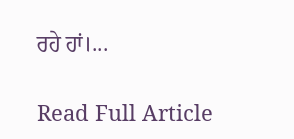ਰਹੇ ਹਾਂ।...

Read Full Article